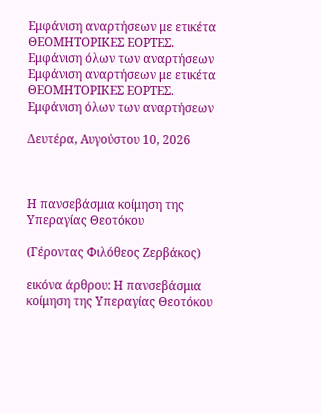Εμφάνιση αναρτήσεων με ετικέτα ΘΕΟΜΗΤΟΡΙΚΕΣ ΕΟΡΤΕΣ. Εμφάνιση όλων των αναρτήσεων
Εμφάνιση αναρτήσεων με ετικέτα ΘΕΟΜΗΤΟΡΙΚΕΣ ΕΟΡΤΕΣ. Εμφάνιση όλων των αναρτήσεων

Δευτέρα, Αυγούστου 10, 2026



Η πανσεβάσμια κοίμηση της Υπεραγίας Θεοτόκου

(Γέροντας Φιλόθεος Ζερβάκος)

εικόνα άρθρου: Η πανσεβάσμια κοίμηση της Υπεραγίας Θεοτόκου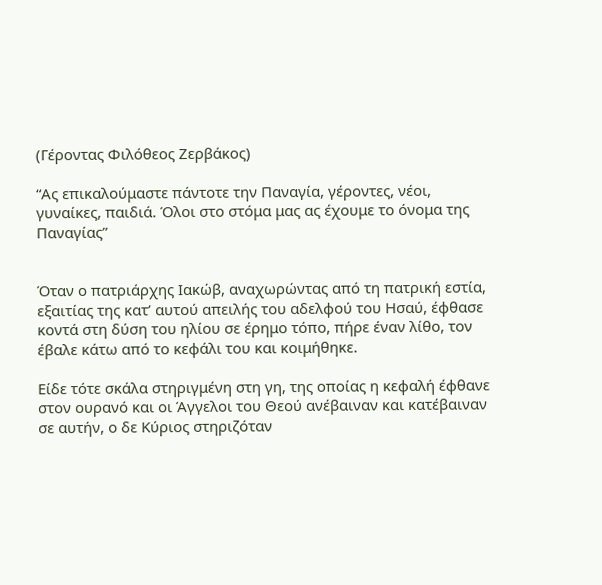(Γέροντας Φιλόθεος Ζερβάκος)

“Ας επικαλούμαστε πάντοτε την Παναγία, γέροντες, νέοι, γυναίκες, παιδιά. Όλοι στο στόμα μας ας έχουμε το όνομα της Παναγίας”


Όταν ο πατριάρχης Ιακώβ, αναχωρώντας από τη πατρική εστία, εξαιτίας της κατ’ αυτού απειλής του αδελφού του Ησαύ, έφθασε κοντά στη δύση του ηλίου σε έρημο τόπο, πήρε έναν λίθο, τον έβαλε κάτω από το κεφάλι του και κοιμήθηκε.

Είδε τότε σκάλα στηριγμένη στη γη, της οποίας η κεφαλή έφθανε στον ουρανό και οι Άγγελοι του Θεού ανέβαιναν και κατέβαιναν σε αυτήν, ο δε Κύριος στηριζόταν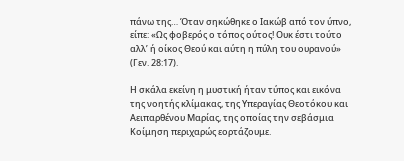πάνω της… Όταν σηκώθηκε ο Ιακώβ από τον ύπνο, είπε: «Ως φοβερός ο τόπος ούτος! Ουκ έστι τούτο αλλ’ ή οίκος Θεού και αύτη η πύλη του ουρανού» (Γεν. 28:17).

Η σκάλα εκείνη η μυστική ήταν τύπος και εικόνα της νοητής κλίμακας, της Υπεραγίας Θεοτόκου και Αειπαρθένου Μαρίας, της οποίας την σεβάσμια Κοίμηση περιχαρώς εορτάζουμε.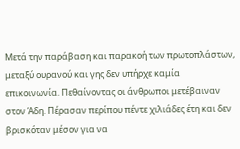Μετά την παράβαση και παρακοή των πρωτοπλάστων, μεταξύ ουρανού και γης δεν υπήρχε καμία επικοινωνία. Πεθαίνοντας οι άνθρωποι μετέβαιναν στον Άδη. Πέρασαν περίπου πέντε χιλιάδες έτη και δεν βρισκόταν μέσον για να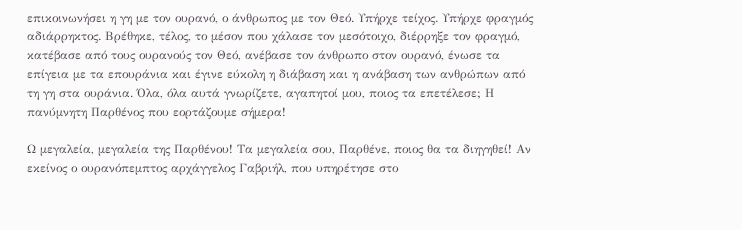επικοινωνήσει η γη με τον ουρανό, ο άνθρωπος με τον Θεό. Υπήρχε τείχος. Υπήρχε φραγμός αδιάρρηκτος. Βρέθηκε, τέλος, το μέσον που χάλασε τον μεσότοιχο, διέρρηξε τον φραγμό, κατέβασε από τους ουρανούς τον Θεό, ανέβασε τον άνθρωπο στον ουρανό, ένωσε τα επίγεια με τα επουράνια και έγινε εύκολη η διάβαση και η ανάβαση των ανθρώπων από τη γη στα ουράνια. Όλα, όλα αυτά γνωρίζετε, αγαπητοί μου, ποιος τα επετέλεσε; Η πανύμνητη Παρθένος που εορτάζουμε σήμερα!

Ω μεγαλεία, μεγαλεία της Παρθένου! Τα μεγαλεία σου, Παρθένε, ποιος θα τα διηγηθεί! Αν εκείνος ο ουρανόπεμπτος αρχάγγελος Γαβριήλ, που υπηρέτησε στο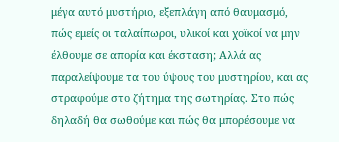μέγα αυτό μυστήριο, εξεπλάγη από θαυμασμό, πώς εμείς οι ταλαίπωροι, υλικοί και χοϊκοί να μην έλθουμε σε απορία και έκσταση; Αλλά ας παραλείψουμε τα του ύψους του μυστηρίου, και ας στραφούμε στο ζήτημα της σωτηρίας. Στο πώς δηλαδή θα σωθούμε και πώς θα μπορέσουμε να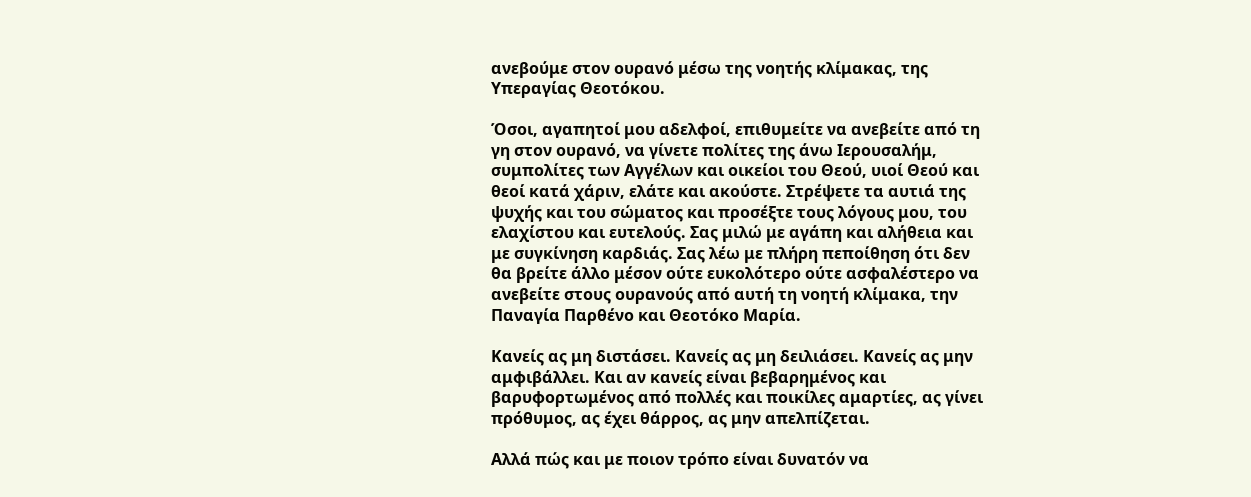ανεβούμε στον ουρανό μέσω της νοητής κλίμακας, της Υπεραγίας Θεοτόκου.

Όσοι, αγαπητοί μου αδελφοί, επιθυμείτε να ανεβείτε από τη γη στον ουρανό, να γίνετε πολίτες της άνω Ιερουσαλήμ, συμπολίτες των Αγγέλων και οικείοι του Θεού, υιοί Θεού και θεοί κατά χάριν, ελάτε και ακούστε. Στρέψετε τα αυτιά της ψυχής και του σώματος και προσέξτε τους λόγους μου, του ελαχίστου και ευτελούς. Σας μιλώ με αγάπη και αλήθεια και με συγκίνηση καρδιάς. Σας λέω με πλήρη πεποίθηση ότι δεν θα βρείτε άλλο μέσον ούτε ευκολότερο ούτε ασφαλέστερο να ανεβείτε στους ουρανούς από αυτή τη νοητή κλίμακα, την Παναγία Παρθένο και Θεοτόκο Μαρία.

Κανείς ας μη διστάσει. Κανείς ας μη δειλιάσει. Κανείς ας μην αμφιβάλλει. Και αν κανείς είναι βεβαρημένος και βαρυφορτωμένος από πολλές και ποικίλες αμαρτίες, ας γίνει πρόθυμος, ας έχει θάρρος, ας μην απελπίζεται.

Αλλά πώς και με ποιον τρόπο είναι δυνατόν να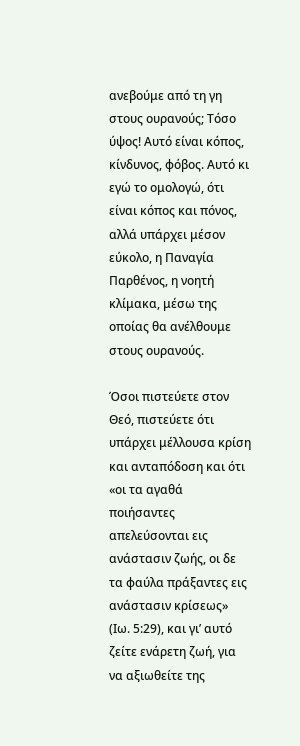ανεβούμε από τη γη στους ουρανούς; Τόσο ύψος! Αυτό είναι κόπος, κίνδυνος, φόβος. Αυτό κι εγώ το ομολογώ, ότι είναι κόπος και πόνος, αλλά υπάρχει μέσον εύκολο, η Παναγία Παρθένος, η νοητή κλίμακα, μέσω της οποίας θα ανέλθουμε στους ουρανούς.

Όσοι πιστεύετε στον Θεό, πιστεύετε ότι υπάρχει μέλλουσα κρίση και ανταπόδοση και ότι «οι τα αγαθά ποιήσαντες απελεύσονται εις ανάστασιν ζωής, οι δε τα φαύλα πράξαντες εις ανάστασιν κρίσεως» (Ιω. 5:29), και γι’ αυτό ζείτε ενάρετη ζωή, για να αξιωθείτε της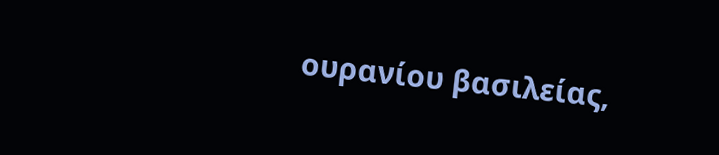ουρανίου βασιλείας,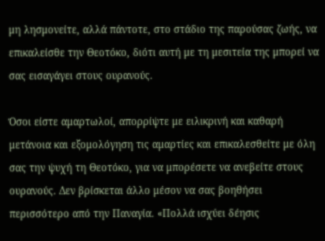μη λησμονείτε, αλλά πάντοτε, στο στάδιο της παρούσας ζωής, να επικαλείσθε την Θεοτόκο, διότι αυτή με τη μεσιτεία της μπορεί να σας εισαγάγει στους ουρανούς.

Όσοι είστε αμαρτωλοί, απορρίψτε με ειλικρινή και καθαρή μετάνοια και εξομολόγηση τις αμαρτίες και επικαλεσθείτε με όλη σας την ψυχή τη Θεοτόκο, για να μπορέσετε να ανεβείτε στους ουρανούς. Δεν βρίσκεται άλλο μέσον να σας βοηθήσει περισσότερο από την Παναγία. «Πολλά ισχύει δέησις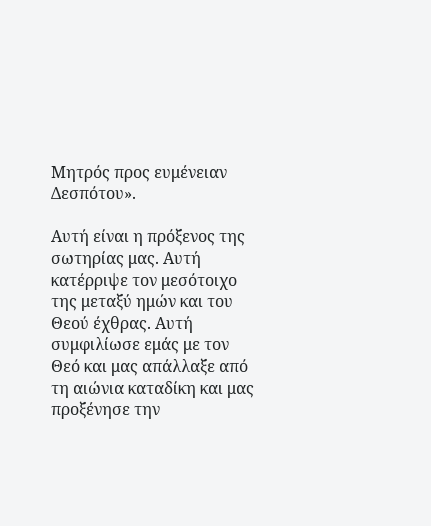Μητρός προς ευμένειαν Δεσπότου».

Αυτή είναι η πρόξενος της σωτηρίας μας. Αυτή κατέρριψε τον μεσότοιχο της μεταξύ ημών και του Θεού έχθρας. Αυτή συμφιλίωσε εμάς με τον Θεό και μας απάλλαξε από τη αιώνια καταδίκη και μας προξένησε την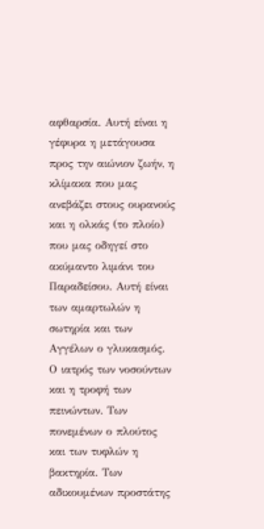αφθαρσία. Αυτή είναι η γέφυρα η μετάγουσα προς την αιώνιον ζωήν, η κλίμακα που μας ανεβάζει στους ουρανούς και η ολκάς (το πλοίο) που μας οδηγεί στο ακύμαντο λιμάνι του Παραδείσου. Αυτή είναι των αμαρτωλών η σωτηρία και των Αγγέλων ο γλυκασμός. Ο ιατρός των νοσούντων και η τροφή των πεινώντων. Των πονεμένων ο πλούτος και των τυφλών η βακτηρία. Των αδικουμένων προστάτης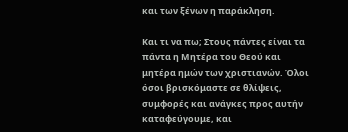και των ξένων η παράκληση.

Και τι να πω; Στους πάντες είναι τα πάντα η Μητέρα του Θεού και μητέρα ημών των χριστιανών. Όλοι όσοι βρισκόμαστε σε θλίψεις, συμφορές και ανάγκες προς αυτήν καταφεύγουμε, και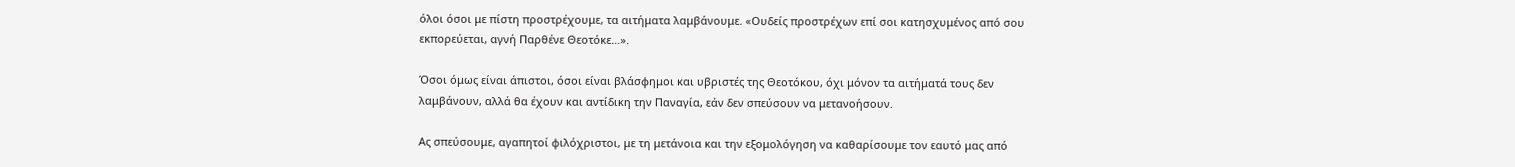όλοι όσοι με πίστη προστρέχουμε, τα αιτήματα λαμβάνουμε. «Ουδείς προστρέχων επί σοι κατησχυμένος από σου εκπορεύεται, αγνή Παρθένε Θεοτόκε…».

Όσοι όμως είναι άπιστοι, όσοι είναι βλάσφημοι και υβριστές της Θεοτόκου, όχι μόνον τα αιτήματά τους δεν λαμβάνουν, αλλά θα έχουν και αντίδικη την Παναγία, εάν δεν σπεύσουν να μετανοήσουν.

Ας σπεύσουμε, αγαπητοί φιλόχριστοι, με τη μετάνοια και την εξομολόγηση να καθαρίσουμε τον εαυτό μας από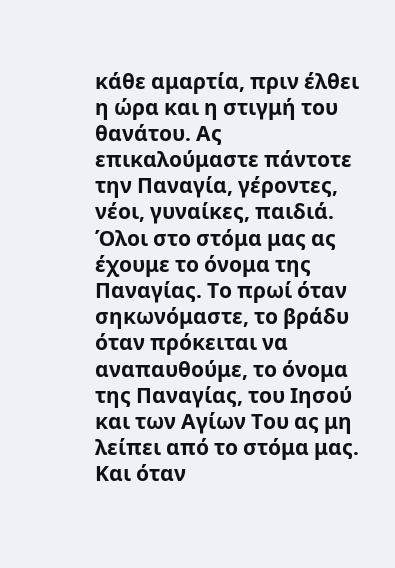κάθε αμαρτία, πριν έλθει η ώρα και η στιγμή του θανάτου. Ας επικαλούμαστε πάντοτε την Παναγία, γέροντες, νέοι, γυναίκες, παιδιά. Όλοι στο στόμα μας ας έχουμε το όνομα της Παναγίας. Το πρωί όταν σηκωνόμαστε, το βράδυ όταν πρόκειται να αναπαυθούμε, το όνομα της Παναγίας, του Ιησού και των Αγίων Του ας μη λείπει από το στόμα μας. Και όταν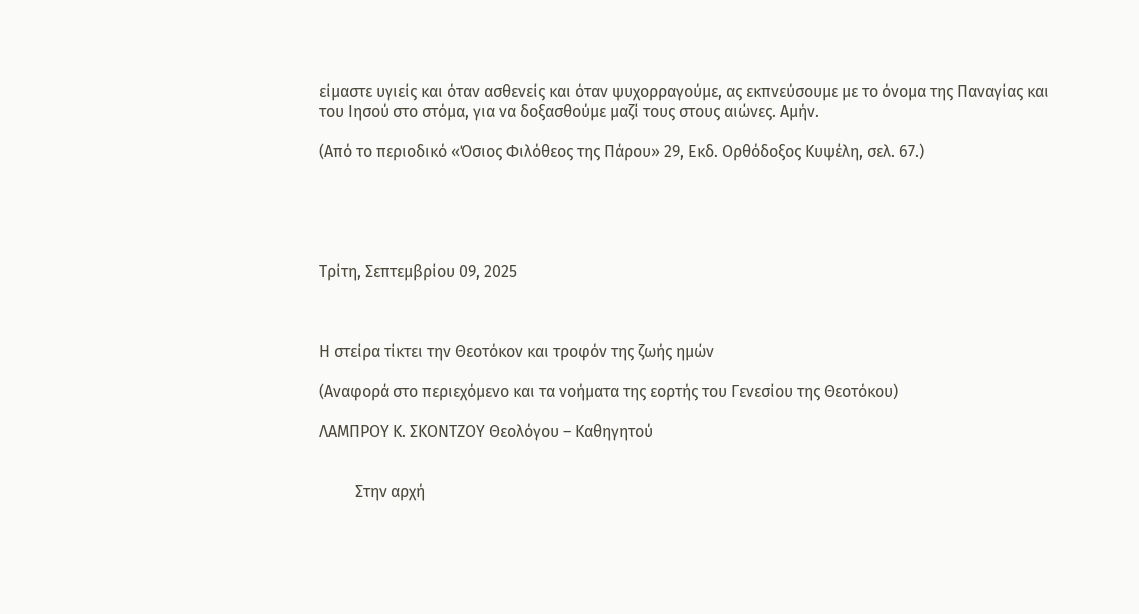είμαστε υγιείς και όταν ασθενείς και όταν ψυχορραγούμε, ας εκπνεύσουμε με το όνομα της Παναγίας και του Ιησού στο στόμα, για να δοξασθούμε μαζί τους στους αιώνες. Αμήν.

(Από το περιοδικό «Όσιος Φιλόθεος της Πάρου» 29, Εκδ. Ορθόδοξος Κυψέλη, σελ. 67.)





Τρίτη, Σεπτεμβρίου 09, 2025



Η στείρα τίκτει την Θεοτόκον και τροφόν της ζωής ημών

(Αναφορά στο περιεχόμενο και τα νοήματα της εορτής του Γενεσίου της Θεοτόκου)

ΛΑΜΠΡΟΥ Κ. ΣΚΟΝΤΖΟΥ Θεολόγου – Καθηγητού


         Στην αρχή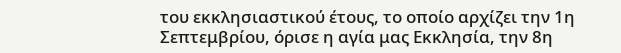του εκκλησιαστικού έτους, το οποίο αρχίζει την 1η Σεπτεμβρίου, όρισε η αγία μας Εκκλησία, την 8η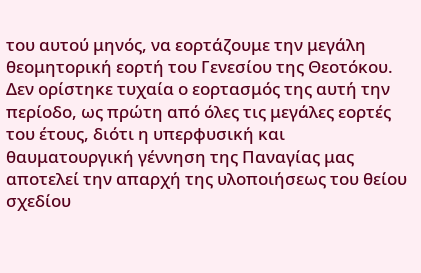του αυτού μηνός, να εορτάζουμε την μεγάλη θεομητορική εορτή του Γενεσίου της Θεοτόκου. Δεν ορίστηκε τυχαία ο εορτασμός της αυτή την περίοδο, ως πρώτη από όλες τις μεγάλες εορτές του έτους, διότι η υπερφυσική και θαυματουργική γέννηση της Παναγίας μας αποτελεί την απαρχή της υλοποιήσεως του θείου σχεδίου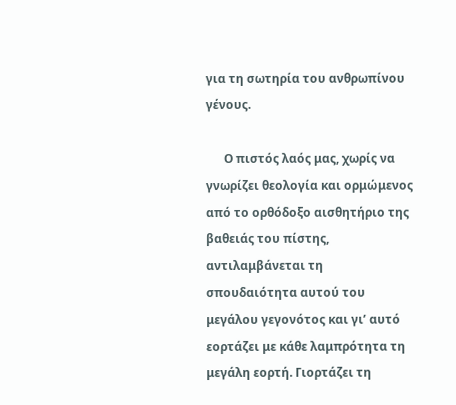για τη σωτηρία του ανθρωπίνου γένους.

      Ο πιστός λαός μας, χωρίς να γνωρίζει θεολογία και ορμώμενος από το ορθόδοξο αισθητήριο της βαθειάς του πίστης, αντιλαμβάνεται τη σπουδαιότητα αυτού του μεγάλου γεγονότος και γι’ αυτό εορτάζει με κάθε λαμπρότητα τη μεγάλη εορτή. Γιορτάζει τη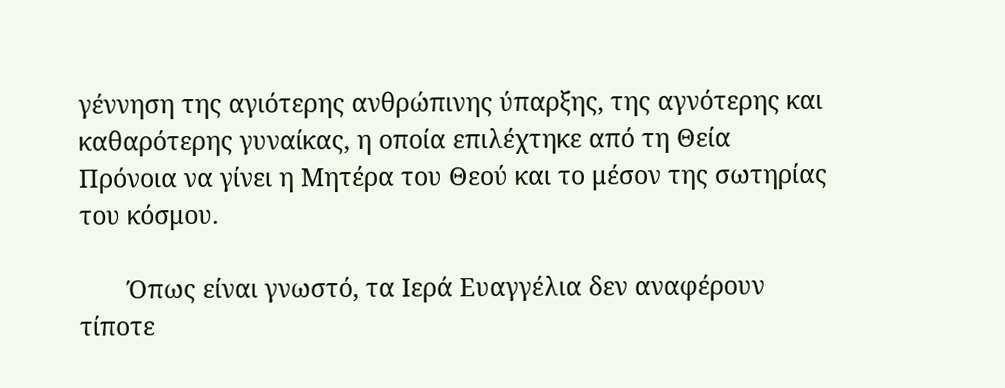γέννηση της αγιότερης ανθρώπινης ύπαρξης, της αγνότερης και καθαρότερης γυναίκας, η οποία επιλέχτηκε από τη Θεία Πρόνοια να γίνει η Μητέρα του Θεού και το μέσον της σωτηρίας του κόσμου.

       Όπως είναι γνωστό, τα Ιερά Ευαγγέλια δεν αναφέρουν τίποτε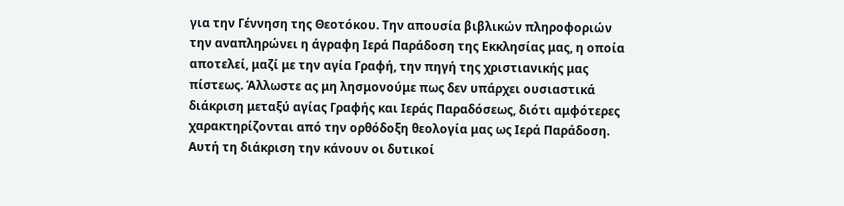για την Γέννηση της Θεοτόκου. Την απουσία βιβλικών πληροφοριών την αναπληρώνει η άγραφη Ιερά Παράδοση της Εκκλησίας μας, η οποία αποτελεί, μαζί με την αγία Γραφή, την πηγή της χριστιανικής μας πίστεως. Άλλωστε ας μη λησμονούμε πως δεν υπάρχει ουσιαστικά διάκριση μεταξύ αγίας Γραφής και Ιεράς Παραδόσεως, διότι αμφότερες χαρακτηρίζονται από την ορθόδοξη θεολογία μας ως Ιερά Παράδοση. Αυτή τη διάκριση την κάνουν οι δυτικοί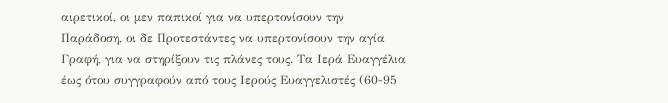αιρετικοί, οι μεν παπικοί για να υπερτονίσουν την Παράδοση, οι δε Προτεστάντες να υπερτονίσουν την αγία Γραφή, για να στηρίξουν τις πλάνες τους. Τα Ιερά Ευαγγέλια έως ότου συγγραφούν από τους Ιερούς Ευαγγελιστές (60-95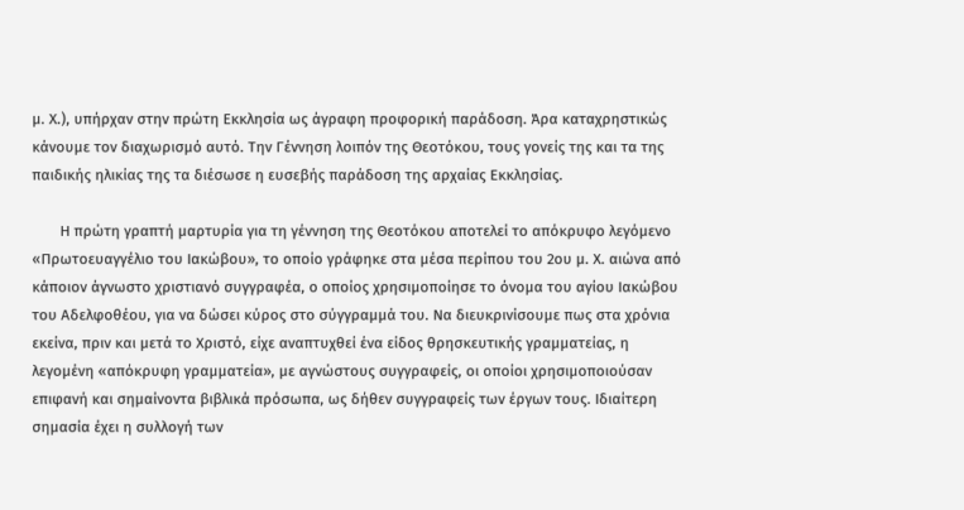μ. Χ.), υπήρχαν στην πρώτη Εκκλησία ως άγραφη προφορική παράδοση. Άρα καταχρηστικώς κάνουμε τον διαχωρισμό αυτό. Την Γέννηση λοιπόν της Θεοτόκου, τους γονείς της και τα της παιδικής ηλικίας της τα διέσωσε η ευσεβής παράδοση της αρχαίας Εκκλησίας.

       Η πρώτη γραπτή μαρτυρία για τη γέννηση της Θεοτόκου αποτελεί το απόκρυφο λεγόμενο «Πρωτοευαγγέλιο του Ιακώβου», το οποίο γράφηκε στα μέσα περίπου του 2ου μ. Χ. αιώνα από κάποιον άγνωστο χριστιανό συγγραφέα, ο οποίος χρησιμοποίησε το όνομα του αγίου Ιακώβου του Αδελφοθέου, για να δώσει κύρος στο σύγγραμμά του. Να διευκρινίσουμε πως στα χρόνια εκείνα, πριν και μετά το Χριστό, είχε αναπτυχθεί ένα είδος θρησκευτικής γραμματείας, η λεγομένη «απόκρυφη γραμματεία», με αγνώστους συγγραφείς, οι οποίοι χρησιμοποιούσαν επιφανή και σημαίνοντα βιβλικά πρόσωπα, ως δήθεν συγγραφείς των έργων τους. Ιδιαίτερη σημασία έχει η συλλογή των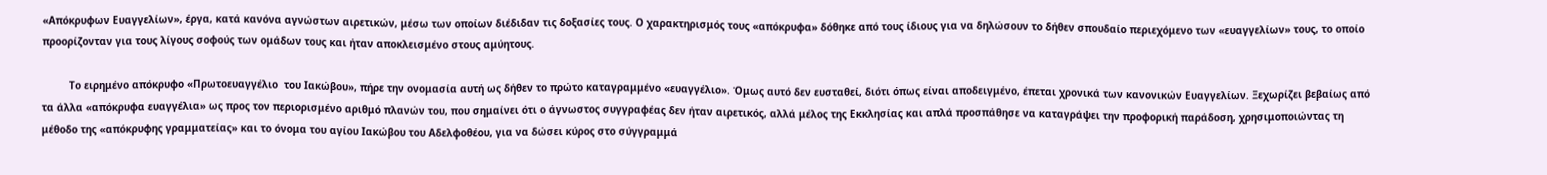«Απόκρυφων Ευαγγελίων», έργα, κατά κανόνα αγνώστων αιρετικών, μέσω των οποίων διέδιδαν τις δοξασίες τους. Ο χαρακτηρισμός τους «απόκρυφα» δόθηκε από τους ίδιους για να δηλώσουν το δήθεν σπουδαίο περιεχόμενο των «ευαγγελίων» τους, το οποίο προορίζονταν για τους λίγους σοφούς των ομάδων τους και ήταν αποκλεισμένο στους αμύητους.

         Το ειρημένο απόκρυφο «Πρωτοευαγγέλιο  του Ιακώβου», πήρε την ονομασία αυτή ως δήθεν το πρώτο καταγραμμένο «ευαγγέλιο». Όμως αυτό δεν ευσταθεί, διότι όπως είναι αποδειγμένο, έπεται χρονικά των κανονικών Ευαγγελίων. Ξεχωρίζει βεβαίως από τα άλλα «απόκρυφα ευαγγέλια» ως προς τον περιορισμένο αριθμό πλανών του, που σημαίνει ότι ο άγνωστος συγγραφέας δεν ήταν αιρετικός, αλλά μέλος της Εκκλησίας και απλά προσπάθησε να καταγράψει την προφορική παράδοση, χρησιμοποιώντας τη μέθοδο της «απόκρυφης γραμματείας» και το όνομα του αγίου Ιακώβου του Αδελφοθέου, για να δώσει κύρος στο σύγγραμμά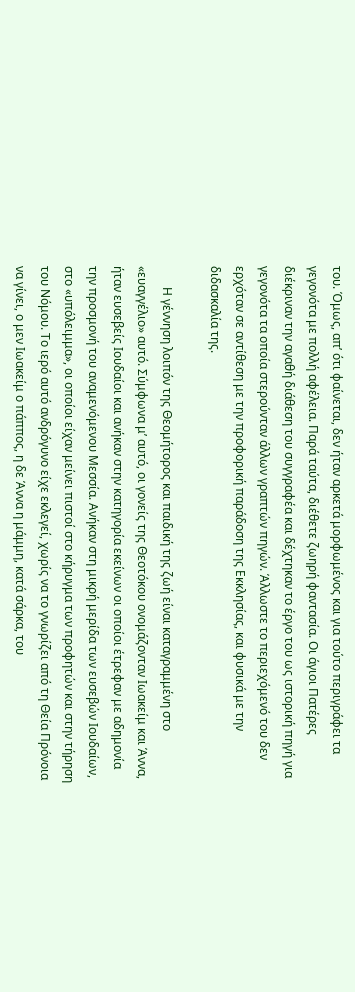του. Όμως, απ’ ότι φαίνεται, δεν ήταν αρκετά μορφωμένος και για τούτο περιγράφει τα  γεγονότα με πολλή αφέλεια. Παρά ταύτα, διέθετε ζωηρή φαντασία. Οι άγιοι Πατέρες διέκριναν την αγαθή διάθεση του συγγραφέα και δέχτηκαν το έργο του ως ιστορική πηγή για γεγονότα τα οποία στερούνταν άλλων γραπτών πηγών. Άλλωστε το περιεχόμενό του δεν ερχόταν σε αντίθεση με την προφορική παράδοση της Εκκλησίας, και φυσικά με την διδασκαλία της.

       Η γέννηση λοιπόν της Θεομήτορος και παιδική της ζωή είναι καταγραμμένη στο «ευαγγέλιο» αυτό. Σύμφωνα μ’ αυτό, οι γονείς της Θεοτόκου ονομάζονταν Ιωακείμ και Άννα, ήταν ευσεβείς Ιουδαίοι και ανήκαν στην κατηγορία εκείνων οι οποίοι έτρεφαν με αδημονία την προσμονή του αναμενόμενου Μεσσία. Ανήκαν στη μικρή μερίδα των ευσεβών Ιουδαίων, στο «υπόλειμμα», οι οποίοι είχαν μείνει πιστοί στο κήρυγμα των προφητών και στην τήρηση του Νόμου. Το ιερό αυτό ανδρόγυνο είχε εκλεγεί, χωρίς να το γνωρίζει από τη Θεία Πρόνοια να γίνει, ο μεν Ιωακείμ ο πάππος, η δε Άννα η μάμμη, κατά σάρκα, του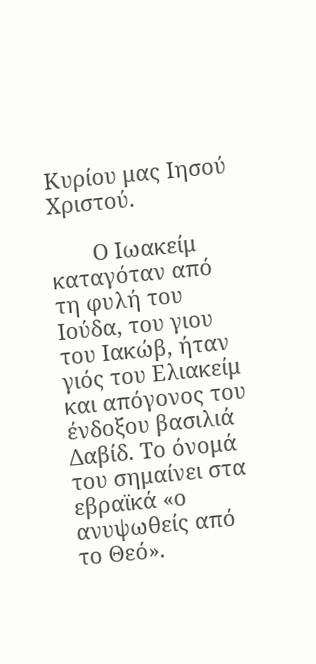Κυρίου μας Ιησού Χριστού.

       Ο Ιωακείμ καταγόταν από τη φυλή του Ιούδα, του γιου του Ιακώβ, ήταν γιός του Ελιακείμ και απόγονος του ένδοξου βασιλιά Δαβίδ. Το όνομά του σημαίνει στα εβραϊκά «ο ανυψωθείς από το Θεό».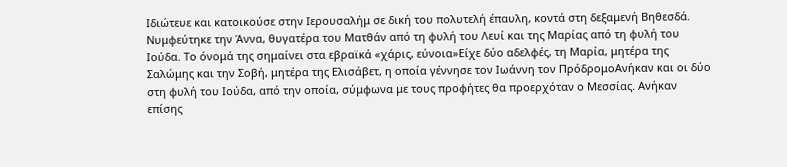Ιδιώτευε και κατοικούσε στην Ιερουσαλήμ σε δική του πολυτελή έπαυλη, κοντά στη δεξαμενή Βηθεσδά. Νυμφεύτηκε την Άννα, θυγατέρα του Ματθάν από τη φυλή του Λευί και της Μαρίας από τη φυλή του Ιούδα. Το όνομά της σημαίνει στα εβραϊκά «χάρις, εύνοια»Είχε δύο αδελφές, τη Μαρία, μητέρα της Σαλώμης και την Σοβή, μητέρα της Ελισάβετ, η οποία γέννησε τον Ιωάννη τον ΠρόδρομοΑνήκαν και οι δύο στη φυλή του Ιούδα, από την οποία, σύμφωνα με τους προφήτες θα προερχόταν ο Μεσσίας. Ανήκαν επίσης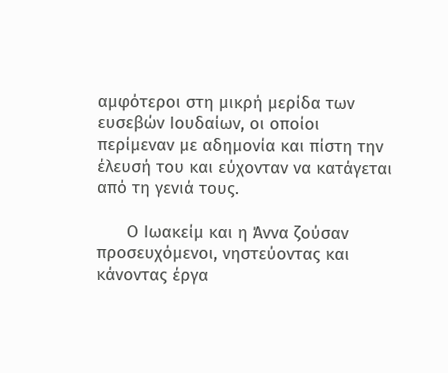αμφότεροι στη μικρή μερίδα των ευσεβών Ιουδαίων, οι οποίοι περίμεναν με αδημονία και πίστη την έλευσή του και εύχονταν να κατάγεται από τη γενιά τους.

      Ο Ιωακείμ και η Άννα ζούσαν προσευχόμενοι, νηστεύοντας και κάνοντας έργα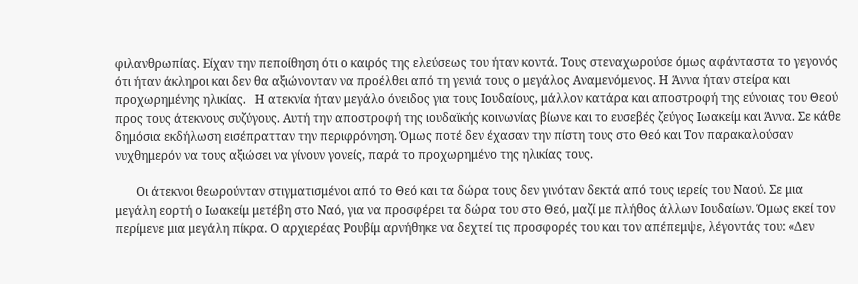φιλανθρωπίας. Είχαν την πεποίθηση ότι ο καιρός της ελεύσεως του ήταν κοντά. Τους στεναχωρούσε όμως αφάνταστα το γεγονός ότι ήταν άκληροι και δεν θα αξιώνονταν να προέλθει από τη γενιά τους ο μεγάλος Αναμενόμενος. Η Άννα ήταν στείρα και προχωρημένης ηλικίας.   Η ατεκνία ήταν μεγάλο όνειδος για τους Ιουδαίους, μάλλον κατάρα και αποστροφή της εύνοιας του Θεού προς τους άτεκνους συζύγους. Αυτή την αποστροφή της ιουδαϊκής κοινωνίας βίωνε και το ευσεβές ζεύγος Ιωακείμ και Άννα. Σε κάθε δημόσια εκδήλωση εισέπρατταν την περιφρόνηση. Όμως ποτέ δεν έχασαν την πίστη τους στο Θεό και Τον παρακαλούσαν νυχθημερόν να τους αξιώσει να γίνουν γονείς, παρά το προχωρημένο της ηλικίας τους.

       Οι άτεκνοι θεωρούνταν στιγματισμένοι από το Θεό και τα δώρα τους δεν γινόταν δεκτά από τους ιερείς του Ναού. Σε μια μεγάλη εορτή ο Ιωακείμ μετέβη στο Ναό, για να προσφέρει τα δώρα του στο Θεό, μαζί με πλήθος άλλων Ιουδαίων. Όμως εκεί τον περίμενε μια μεγάλη πίκρα. Ο αρχιερέας Ρουβίμ αρνήθηκε να δεχτεί τις προσφορές του και τον απέπεμψε, λέγοντάς του: «Δεν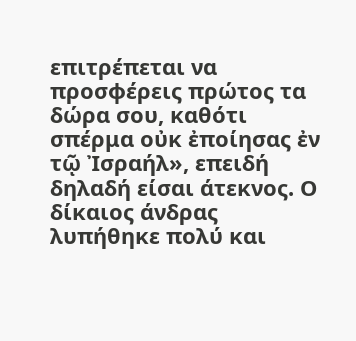επιτρέπεται να προσφέρεις πρώτος τα δώρα σου, καθότι σπέρμα οὐκ ἐποίησας ἐν τῷ Ἰσραήλ», επειδή δηλαδή είσαι άτεκνος. Ο δίκαιος άνδρας λυπήθηκε πολύ και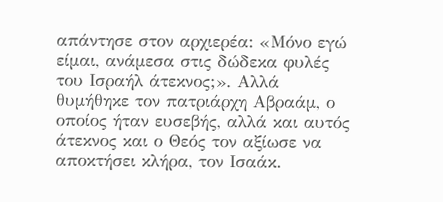απάντησε στον αρχιερέα: «Μόνο εγώ είμαι, ανάμεσα στις δώδεκα φυλές του Ισραήλ άτεκνος;». Αλλά θυμήθηκε τον πατριάρχη Αβραάμ, ο οποίος ήταν ευσεβής, αλλά και αυτός άτεκνος και ο Θεός τον αξίωσε να αποκτήσει κλήρα, τον Ισαάκ.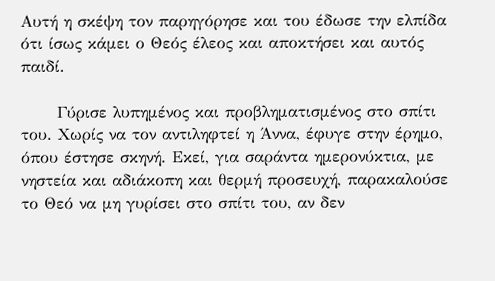Αυτή η σκέψη τον παρηγόρησε και του έδωσε την ελπίδα ότι ίσως κάμει ο Θεός έλεος και αποκτήσει και αυτός παιδί.

      Γύρισε λυπημένος και προβληματισμένος στο σπίτι του. Χωρίς να τον αντιληφτεί η Άννα, έφυγε στην έρημο, όπου έστησε σκηνή. Εκεί, για σαράντα ημερονύκτια, με νηστεία και αδιάκοπη και θερμή προσευχή, παρακαλούσε το Θεό να μη γυρίσει στο σπίτι του, αν δεν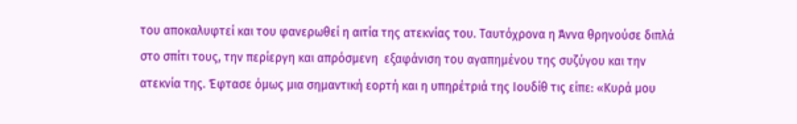του αποκαλυφτεί και του φανερωθεί η αιτία της ατεκνίας του. Ταυτόχρονα η Άννα θρηνούσε διπλά στο σπίτι τους, την περίεργη και απρόσμενη  εξαφάνιση του αγαπημένου της συζύγου και την ατεκνία της. Έφτασε όμως μια σημαντική εορτή και η υπηρέτριά της Ιουδίθ τις είπε: «Κυρά μου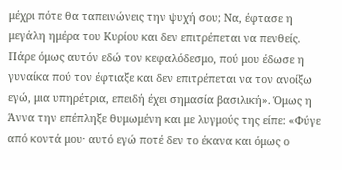μέχρι πότε θα ταπεινώνεις την ψυχή σου; Να, έφτασε η μεγάλη ημέρα του Κυρίου και δεν επιτρέπεται να πενθείς. Πάρε όμως αυτόν εδώ τον κεφαλόδεσμο, πού μου έδωσε η γυναίκα πού τον έφτιαξε και δεν επιτρέπεται να τον ανοίξω εγώ, μια υπηρέτρια, επειδή έχει σημασία βασιλική». Όμως η Άννα την επέπληξε θυμωμένη και με λυγμούς της είπε: «Φύγε από κοντά μου· αυτό εγώ ποτέ δεν το έκανα και όμως ο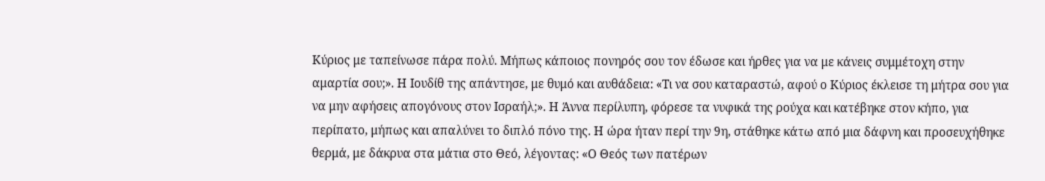Κύριος με ταπείνωσε πάρα πολύ. Μήπως κάποιος πονηρός σου τον έδωσε και ήρθες για να με κάνεις συμμέτοχη στην αμαρτία σου;». Η Ιουδίθ της απάντησε, με θυμό και αυθάδεια: «Τι να σου καταραστώ, αφού ο Κύριος έκλεισε τη μήτρα σου για να μην αφήσεις απογόνους στον Ισραήλ;». Η Άννα περίλυπη, φόρεσε τα νυφικά της ρούχα και κατέβηκε στον κήπο, για περίπατο, μήπως και απαλύνει το διπλό πόνο της. Η ώρα ήταν περί την 9η, στάθηκε κάτω από μια δάφνη και προσευχήθηκε θερμά, με δάκρυα στα μάτια στο Θεό, λέγοντας: «Ο Θεός των πατέρων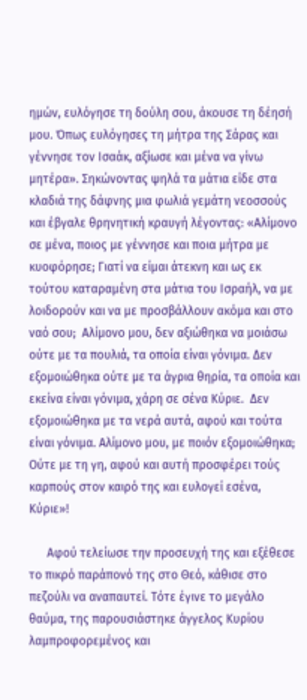ημών, ευλόγησε τη δούλη σου, άκουσε τη δέησή μου. Όπως ευλόγησες τη μήτρα της Σάρας και γέννησε τον Ισαάκ, αξίωσε και μένα να γίνω μητέρα». Σηκώνοντας ψηλά τα μάτια είδε στα κλαδιά της δάφνης μια φωλιά γεμάτη νεοσσούς και έβγαλε θρηνητική κραυγή λέγοντας: «Αλίμονο σε μένα, ποιος με γέννησε και ποια μήτρα με κυοφόρησε; Γιατί να είμαι άτεκνη και ως εκ τούτου καταραμένη στα μάτια του Ισραήλ, να με λοιδορούν και να με προσβάλλουν ακόμα και στο ναό σου;  Αλίμονο μου, δεν αξιώθηκα να μοιάσω ούτε με τα πουλιά, τα οποία είναι γόνιμα. Δεν εξομοιώθηκα ούτε με τα άγρια θηρία, τα οποία και εκείνα είναι γόνιμα, χάρη σε σένα Κύριε.  Δεν εξομοιώθηκα με τα νερά αυτά, αφού και τούτα είναι γόνιμα. Αλίμονο μου, με ποιόν εξομοιώθηκα; Ούτε με τη γη, αφού και αυτή προσφέρει τούς καρπούς στον καιρό της και ευλογεί εσένα, Κύριε»!

      Αφού τελείωσε την προσευχή της και εξέθεσε το πικρό παράπονό της στο Θεό, κάθισε στο πεζούλι να αναπαυτεί. Τότε έγινε το μεγάλο θαύμα, της παρουσιάστηκε άγγελος Κυρίου λαμπροφορεμένος και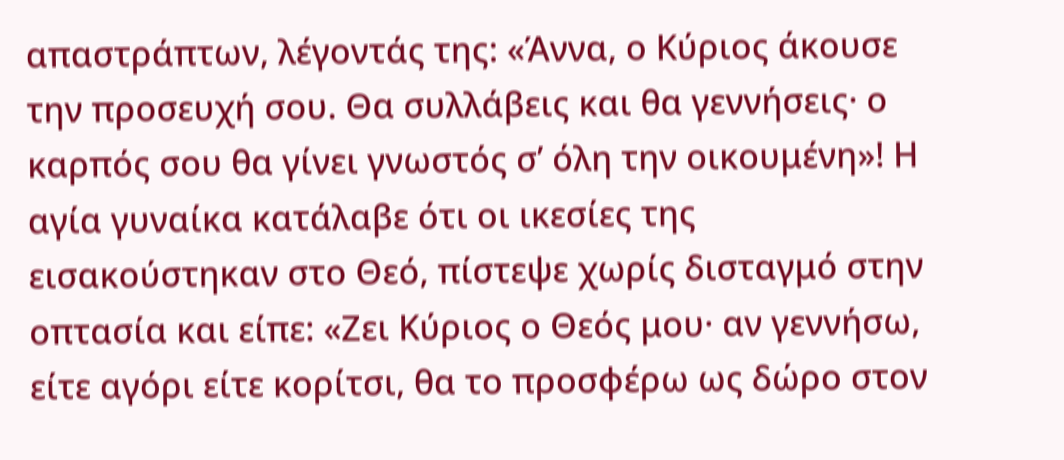απαστράπτων, λέγοντάς της: «Άννα, ο Κύριος άκουσε την προσευχή σου. Θα συλλάβεις και θα γεννήσεις· ο καρπός σου θα γίνει γνωστός σ’ όλη την οικουμένη»! Η αγία γυναίκα κατάλαβε ότι οι ικεσίες της εισακούστηκαν στο Θεό, πίστεψε χωρίς δισταγμό στην οπτασία και είπε: «Ζει Κύριος ο Θεός μου· αν γεννήσω, είτε αγόρι είτε κορίτσι, θα το προσφέρω ως δώρο στον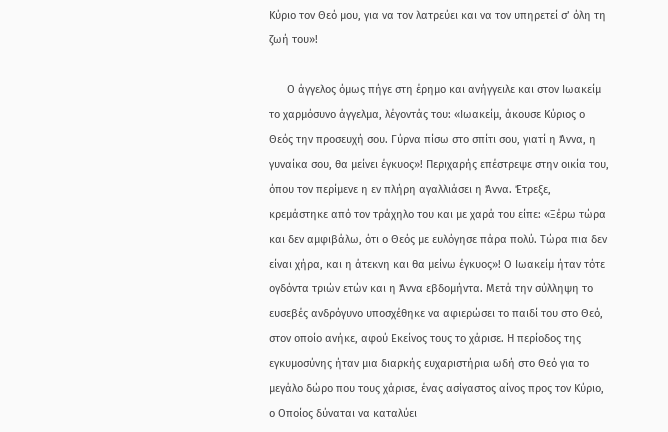Κύριο τον Θεό μου, για να τον λατρεύει και να τον υπηρετεί σ’ όλη τη ζωή του»!

      Ο άγγελος όμως πήγε στη έρημο και ανήγγειλε και στον Ιωακείμ το χαρμόσυνο άγγελμα, λέγοντάς του: «Ιωακείμ, άκουσε Κύριος ο Θεός την προσευχή σου. Γύρνα πίσω στο σπίτι σου, γιατί η Άννα, η γυναίκα σου, θα μείνει έγκυος»! Περιχαρής επέστρεψε στην οικία του, όπου τον περίμενε η εν πλήρη αγαλλιάσει η Άννα. Έτρεξε, κρεμάστηκε από τον τράχηλο του και με χαρά του είπε: «Ξέρω τώρα και δεν αμφιβάλω, ότι ο Θεός με ευλόγησε πάρα πολύ. Τώρα πια δεν είναι χήρα, και η άτεκνη και θα μείνω έγκυος»! Ο Ιωακείμ ήταν τότε ογδόντα τριών ετών και η Άννα εβδομήντα. Μετά την σύλληψη το ευσεβές ανδρόγυνο υποσχέθηκε να αφιερώσει το παιδί του στο Θεό, στον οποίο ανήκε, αφού Εκείνος τους το χάρισε. Η περίοδος της εγκυμοσύνης ήταν μια διαρκής ευχαριστήρια ωδή στο Θεό για το μεγάλο δώρο που τους χάρισε, ένας ασίγαστος αίνος προς τον Κύριο, ο Οποίος δύναται να καταλύει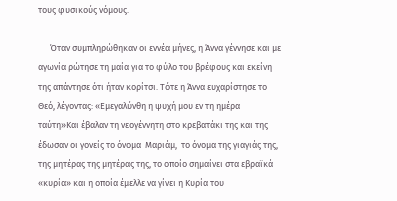τους φυσικούς νόμους.

      Όταν συμπληρώθηκαν οι εννέα μήνες, η Άννα γέννησε και με αγωνία ρώτησε τη μαία για το φύλο του βρέφους και εκείνη της απάντησε ότι ήταν κορίτσι. Τότε η Άννα ευχαρίστησε το Θεό, λέγοντας: «Εμεγαλύνθη η ψυχή μου εν τη ημέρα ταύτη»Και έβαλαν τη νεογέννητη στο κρεβατάκι της και της έδωσαν οι γονείς το όνομα  Μαριάμ,  το όνομα της γιαγιάς της, της μητέρας της μητέρας της, το οποίο σημαίνει στα εβραϊκά «κυρία» και η οποία έμελλε να γίνει η Κυρία του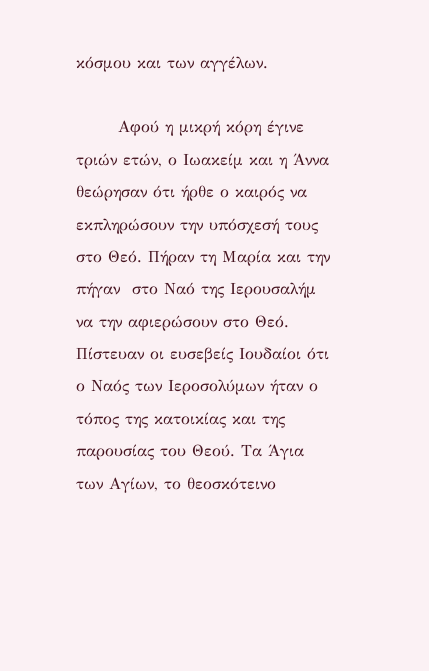κόσμου και των αγγέλων.

       Αφού η μικρή κόρη έγινε τριών ετών, ο Ιωακείμ και η Άννα θεώρησαν ότι ήρθε ο καιρός να εκπληρώσουν την υπόσχεσή τους στο Θεό. Πήραν τη Μαρία και την πήγαν  στο Ναό της Ιερουσαλήμ να την αφιερώσουν στο Θεό. Πίστευαν οι ευσεβείς Ιουδαίοι ότι ο Ναός των Ιεροσολύμων ήταν ο τόπος της κατοικίας και της παρουσίας του Θεού. Τα Άγια των Αγίων, το θεοσκότεινο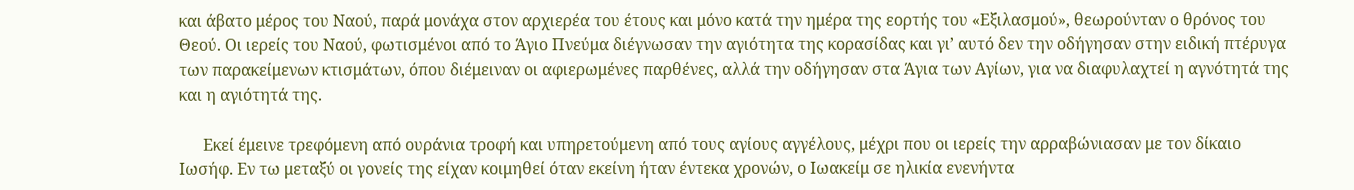και άβατο μέρος του Ναού, παρά μονάχα στον αρχιερέα του έτους και μόνο κατά την ημέρα της εορτής του «Εξιλασμού», θεωρούνταν ο θρόνος του Θεού. Οι ιερείς του Ναού, φωτισμένοι από το Άγιο Πνεύμα διέγνωσαν την αγιότητα της κορασίδας και γι’ αυτό δεν την οδήγησαν στην ειδική πτέρυγα των παρακείμενων κτισμάτων, όπου διέμειναν οι αφιερωμένες παρθένες, αλλά την οδήγησαν στα Άγια των Αγίων, για να διαφυλαχτεί η αγνότητά της και η αγιότητά της.

      Εκεί έμεινε τρεφόμενη από ουράνια τροφή και υπηρετούμενη από τους αγίους αγγέλους, μέχρι που οι ιερείς την αρραβώνιασαν με τον δίκαιο Ιωσήφ. Εν τω μεταξύ οι γονείς της είχαν κοιμηθεί όταν εκείνη ήταν έντεκα χρονών, ο Ιωακείμ σε ηλικία ενενήντα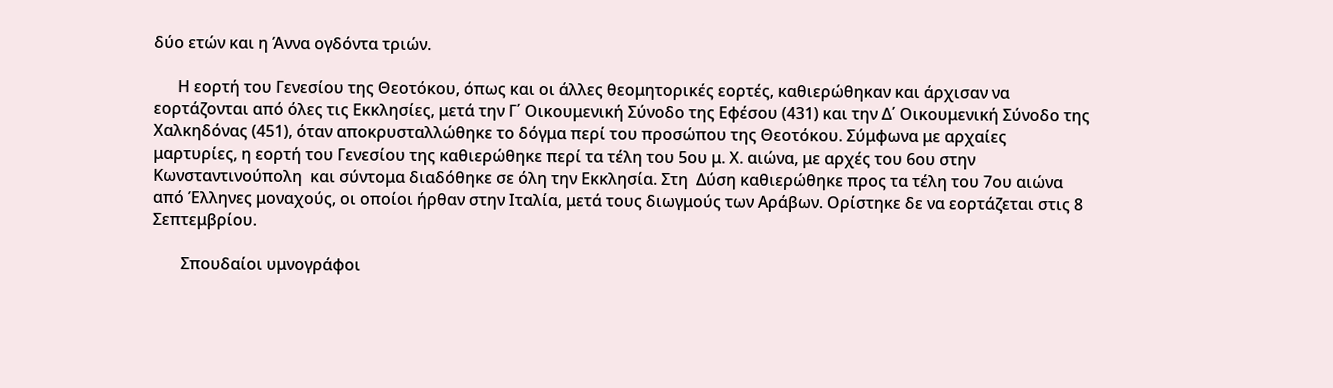δύο ετών και η Άννα ογδόντα τριών.

      Η εορτή του Γενεσίου της Θεοτόκου, όπως και οι άλλες θεομητορικές εορτές, καθιερώθηκαν και άρχισαν να εορτάζονται από όλες τις Εκκλησίες, μετά την Γ΄ Οικουμενική Σύνοδο της Εφέσου (431) και την Δ΄ Οικουμενική Σύνοδο της Χαλκηδόνας (451), όταν αποκρυσταλλώθηκε το δόγμα περί του προσώπου της Θεοτόκου. Σύμφωνα με αρχαίες μαρτυρίες, η εορτή του Γενεσίου της καθιερώθηκε περί τα τέλη του 5ου μ. Χ. αιώνα, με αρχές του 6ου στην Κωνσταντινούπολη  και σύντομα διαδόθηκε σε όλη την Εκκλησία. Στη  Δύση καθιερώθηκε προς τα τέλη του 7ου αιώνα από Έλληνες μοναχούς, οι οποίοι ήρθαν στην Ιταλία, μετά τους διωγμούς των Αράβων. Ορίστηκε δε να εορτάζεται στις 8  Σεπτεμβρίου.

       Σπουδαίοι υμνογράφοι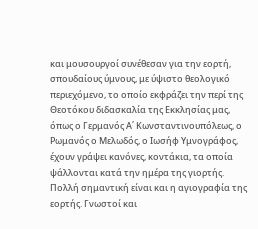και μουσουργοί συνέθεσαν για την εορτή, σπουδαίους ύμνους, με ύψιστο θεολογικό περιεχόμενο, το οποίο εκφράζει την περί της Θεοτόκου διδασκαλία της Εκκλησίας μας, όπως ο Γερμανός Α΄ Κωνσταντινουπόλεως, ο Ρωμανός ο Μελωδός, ο Ιωσήφ Υμνογράφος, έχουν γράψει κανόνες, κοντάκια, τα οποία ψάλλονται κατά την ημέρα της γιορτής. Πολλή σημαντική είναι και η αγιογραφία της εορτής. Γνωστοί και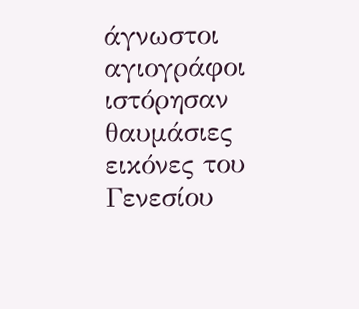άγνωστοι αγιογράφοι ιστόρησαν θαυμάσιες εικόνες του Γενεσίου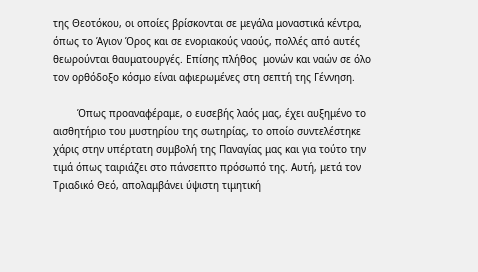της Θεοτόκου, οι οποίες βρίσκονται σε μεγάλα μοναστικά κέντρα, όπως το Άγιον Όρος και σε ενοριακούς ναούς, πολλές από αυτές θεωρούνται θαυματουργές. Επίσης πλήθος  μονών και ναών σε όλο τον ορθόδοξο κόσμο είναι αφιερωμένες στη σεπτή της Γέννηση.

        Όπως προαναφέραμε, ο ευσεβής λαός μας, έχει αυξημένο το αισθητήριο του μυστηρίου της σωτηρίας, το οποίο συντελέστηκε χάρις στην υπέρτατη συμβολή της Παναγίας μας και για τούτο την τιμά όπως ταιριάζει στο πάνσεπτο πρόσωπό της. Αυτή, μετά τον Τριαδικό Θεό, απολαμβάνει ύψιστη τιμητική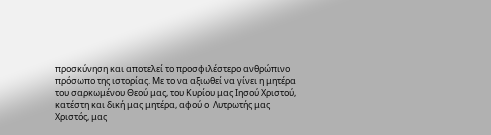προσκύνηση και αποτελεί το προσφιλέστερο ανθρώπινο πρόσωπο της ιστορίας. Με το να αξιωθεί να γίνει η μητέρα του σαρκωμένου Θεού μας, του Κυρίου μας Ιησού Χριστού, κατέστη και δική μας μητέρα, αφού ο  Λυτρωτής μας Χριστός, μας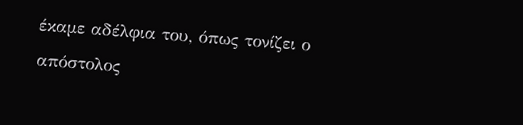έκαμε αδέλφια του, όπως τονίζει ο απόστολος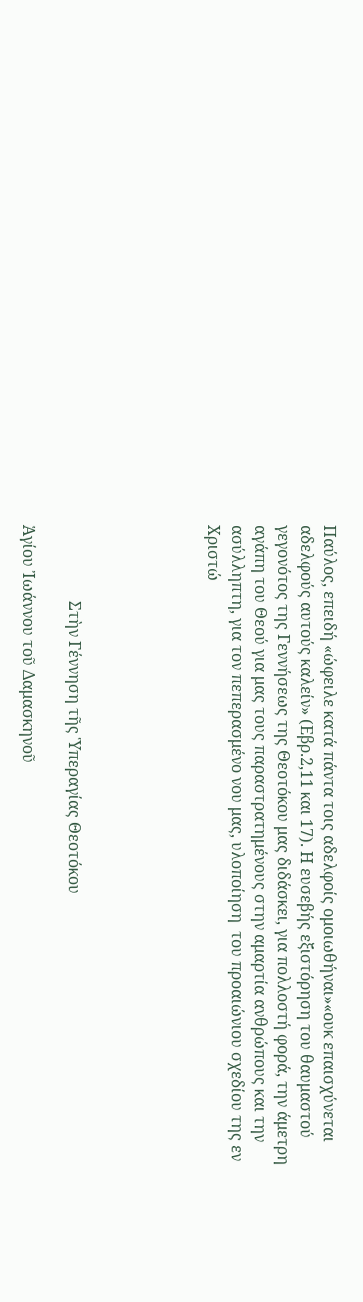Παύλος, επειδή «ώφειλε κατά πάντα τοις αδελφοίς ομοιωθήναι»«ουκ επαισχύνεται αδελφούς αυτούς καλείν» (Εβρ.2,11 και 17). Η ευσεβής εξιστόρηση του θαυμαστού γεγονότος της Γεννήσεως της Θεοτόκου μας διδάσκει, για πολλοστή φορά, την άμετρη αγάπη του Θεού για μας τους παραστρατημένους στην αμαρτία ανθρώπους και την ασύλληπτη, για τον πεπερασμένο νου μας, υλοποίηση  του προαιώνιου σχεδίου της εν Χριστώ





                   Στὴν Γέννηση τῆς Ὑπεραγίας Θεοτόκου

Ἁγίου Ἰωάννου τοῦ Δαμασκηνοῦ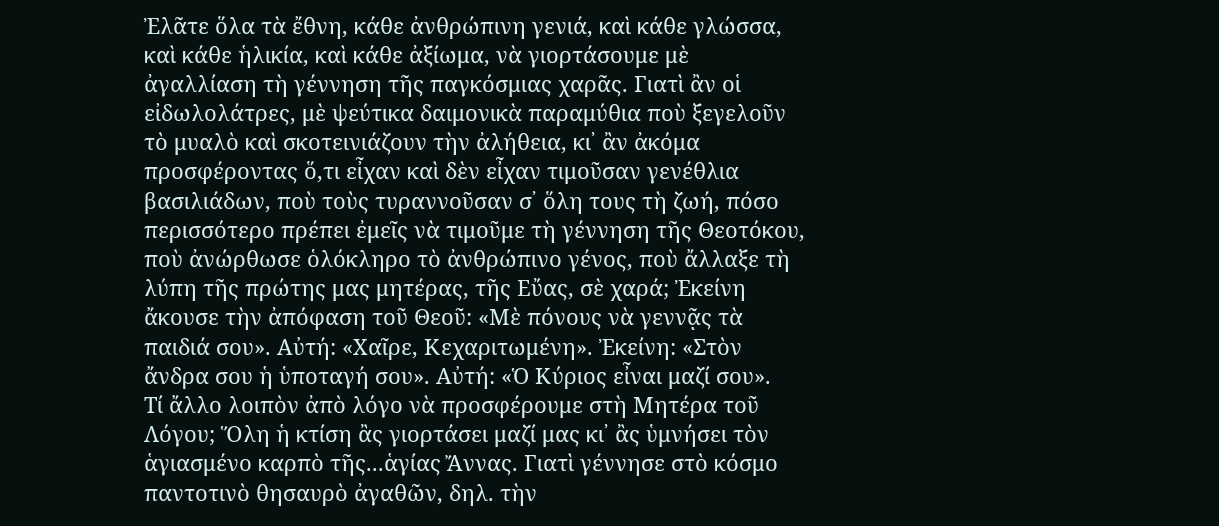Ἐλᾶτε ὅλα τὰ ἔθνη, κάθε ἀνθρώπινη γενιά, καὶ κάθε γλώσσα, καὶ κάθε ἡλικία, καὶ κάθε ἀξίωμα, νὰ γιορτάσουμε μὲ ἀγαλλίαση τὴ γέννηση τῆς παγκόσμιας χαρᾶς. Γιατὶ ἂν οἱ εἰδωλολάτρες, μὲ ψεύτικα δαιμονικὰ παραμύθια ποὺ ξεγελοῦν τὸ μυαλὸ καὶ σκοτεινιάζουν τὴν ἀλήθεια, κι᾿ ἂν ἀκόμα προσφέροντας ὅ,τι εἶχαν καὶ δὲν εἶχαν τιμοῦσαν γενέθλια βασιλιάδων, ποὺ τοὺς τυραννοῦσαν σ᾿ ὅλη τους τὴ ζωή, πόσο περισσότερο πρέπει ἐμεῖς νὰ τιμοῦμε τὴ γέννηση τῆς Θεοτόκου, ποὺ ἀνώρθωσε ὁλόκληρο τὸ ἀνθρώπινο γένος, ποὺ ἄλλαξε τὴ λύπη τῆς πρώτης μας μητέρας, τῆς Εὔας, σὲ χαρά; Ἐκείνη ἄκουσε τὴν ἀπόφαση τοῦ Θεοῦ: «Μὲ πόνους νὰ γεννᾷς τὰ παιδιά σου». Αὐτή: «Χαῖρε, Κεχαριτωμένη». Ἐκείνη: «Στὸν ἄνδρα σου ἡ ὑποταγή σου». Αὐτή: «Ὁ Κύριος εἶναι μαζί σου».
Τί ἄλλο λοιπὸν ἀπὸ λόγο νὰ προσφέρουμε στὴ Μητέρα τοῦ Λόγου; Ὅλη ἡ κτίση ἂς γιορτάσει μαζί μας κι᾿ ἂς ὑμνήσει τὸν ἁγιασμένο καρπὸ τῆς...ἁγίας Ἄννας. Γιατὶ γέννησε στὸ κόσμο παντοτινὸ θησαυρὸ ἀγαθῶν, δηλ. τὴν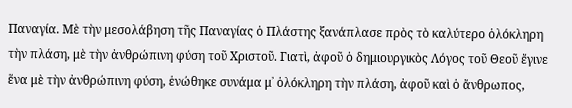Παναγία. Μὲ τὴν μεσολάβηση τῆς Παναγίας ὁ Πλάστης ξανάπλασε πρὸς τὸ καλύτερο ὁλόκληρη τὴν πλάση, μὲ τὴν ἀνθρώπινη φύση τοῦ Χριστοῦ. Γιατὶ, ἀφοῦ ὁ δημιουργικὸς Λόγος τοῦ Θεοῦ ἔγινε ἕνα μὲ τὴν ἀνθρώπινη φύση, ἑνώθηκε συνάμα μ᾿ ὁλόκληρη τὴν πλάση, ἀφοῦ καὶ ὁ ἄνθρωπος,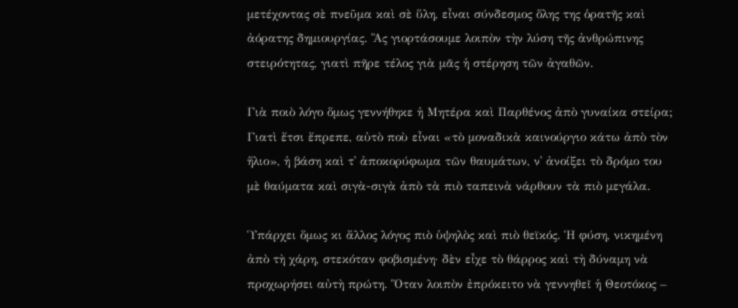μετέχοντας σὲ πνεῦμα καὶ σὲ ὕλη, εἶναι σύνδεσμος ὅλης της ὁρατῆς καὶ ἀόρατης δημιουργίας. Ἂς γιορτάσουμε λοιπὸν τὴν λύση τῆς ἀνθρώπινης στειρότητας, γιατὶ πῆρε τέλος γιὰ μᾶς ἡ στέρηση τῶν ἀγαθῶν.

Γιὰ ποιὸ λόγο ὅμως γεννήθηκε ἡ Μητέρα καὶ Παρθένος ἀπὸ γυναίκα στείρα; Γιατὶ ἔτσι ἔπρεπε, αὐτὸ ποὺ εἶναι «τὸ μοναδικὰ καινούργιο κάτω ἀπὸ τὸν ἥλιο», ἡ βάση καὶ τ᾿ ἀποκορύφωμα τῶν θαυμάτων, ν᾿ ἀνοίξει τὸ δρόμο του μὲ θαύματα καὶ σιγὰ-σιγὰ ἀπὸ τὰ πιὸ ταπεινὰ νάρθουν τὰ πιὸ μεγάλα.

Ὑπάρχει ὅμως κι ἄλλος λόγος πιὸ ὑψηλὸς καὶ πιὸ θεϊκός. Ἡ φύση, νικημένη ἀπὸ τὴ χάρη, στεκόταν φοβισμένη· δὲν εἶχε τὸ θάρρος καὶ τὴ δύναμη νὰ προχωρήσει αὐτὴ πρώτη. Ὅταν λοιπὸν ἐπρόκειτο νὰ γεννηθεῖ ἡ Θεοτόκος –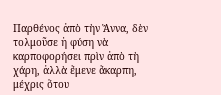Παρθένος ἀπὸ τὴν Ἄννα, δὲν τολμοῦσε ἡ φύση νὰ καρποφορήσει πρὶν ἀπὸ τὴ χάρη, ἀλλὰ ἔμενε ἄκαρπη, μέχρις ὅτου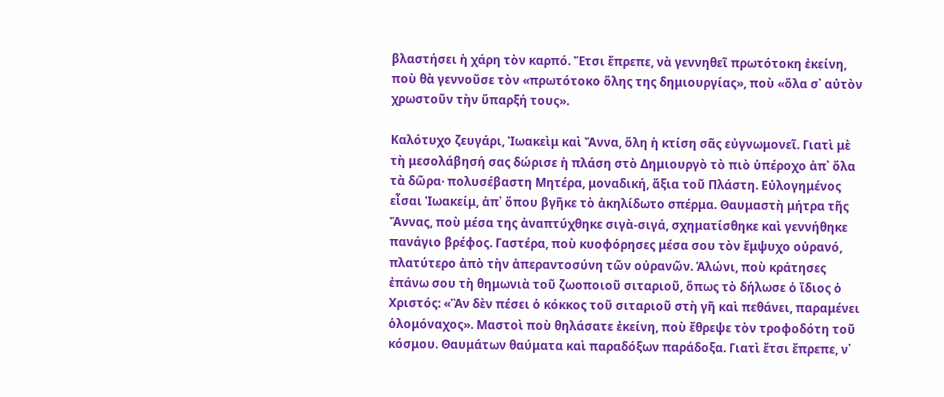βλαστήσει ἡ χάρη τὸν καρπό. Ἔτσι ἔπρεπε, νὰ γεννηθεῖ πρωτότοκη ἐκείνη, ποὺ θὰ γεννοῦσε τὸν «πρωτότοκο ὅλης της δημιουργίας», ποὺ «ὅλα σ᾿ αὐτὸν χρωστοῦν τὴν ὕπαρξή τους».

Καλότυχο ζευγάρι, Ἰωακεὶμ καὶ Ἄννα, ὅλη ἡ κτίση σᾶς εὐγνωμονεῖ. Γιατὶ μὲ τὴ μεσολάβησή σας δώρισε ἡ πλάση στὸ Δημιουργὸ τὸ πιὸ ὑπέροχο ἀπ᾿ ὅλα τὰ δῶρα· πολυσέβαστη Μητέρα, μοναδική, ἄξια τοῦ Πλάστη. Εὐλογημένος εἶσαι Ἰωακείμ, ἀπ᾿ ὅπου βγῆκε τὸ ἀκηλίδωτο σπέρμα. Θαυμαστὴ μήτρα τῆς Ἄννας, ποὺ μέσα της ἀναπτύχθηκε σιγὰ-σιγά, σχηματίσθηκε καὶ γεννήθηκε πανάγιο βρέφος. Γαστέρα, ποὺ κυοφόρησες μέσα σου τὸν ἔμψυχο οὐρανό, πλατύτερο ἀπὸ τὴν ἀπεραντοσύνη τῶν οὐρανῶν. Ἁλώνι, ποὺ κράτησες ἐπάνω σου τὴ θημωνιὰ τοῦ ζωοποιοῦ σιταριοῦ, ὅπως τὸ δήλωσε ὁ ἴδιος ὁ Χριστός: «Ἂν δὲν πέσει ὁ κόκκος τοῦ σιταριοῦ στὴ γῆ καὶ πεθάνει, παραμένει ὁλομόναχος». Μαστοὶ ποὺ θηλάσατε ἐκείνη, ποὺ ἔθρεψε τὸν τροφοδότη τοῦ κόσμου. Θαυμάτων θαύματα καὶ παραδόξων παράδοξα. Γιατὶ ἔτσι ἔπρεπε, ν᾿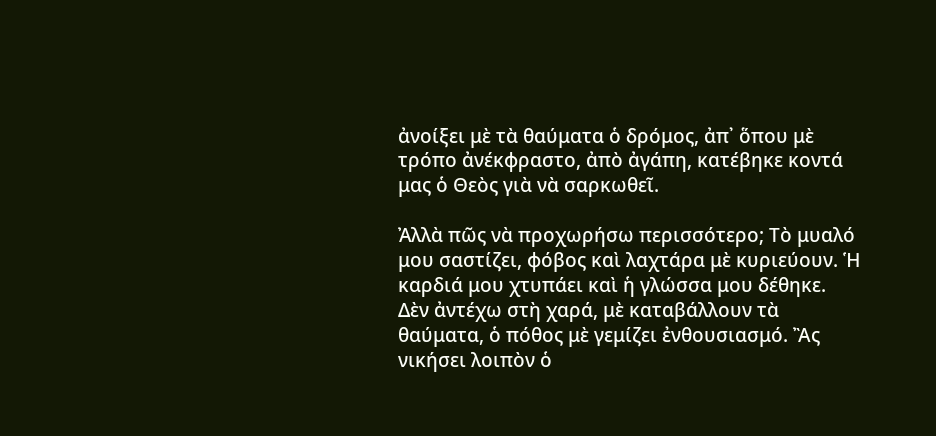ἀνοίξει μὲ τὰ θαύματα ὁ δρόμος, ἀπ᾿ ὅπου μὲ τρόπο ἀνέκφραστο, ἀπὸ ἀγάπη, κατέβηκε κοντά μας ὁ Θεὸς γιὰ νὰ σαρκωθεῖ.

Ἀλλὰ πῶς νὰ προχωρήσω περισσότερο; Τὸ μυαλό μου σαστίζει, φόβος καὶ λαχτάρα μὲ κυριεύουν. Ἡ καρδιά μου χτυπάει καὶ ἡ γλώσσα μου δέθηκε. Δὲν ἀντέχω στὴ χαρά, μὲ καταβάλλουν τὰ θαύματα, ὁ πόθος μὲ γεμίζει ἐνθουσιασμό. Ἂς νικήσει λοιπὸν ὁ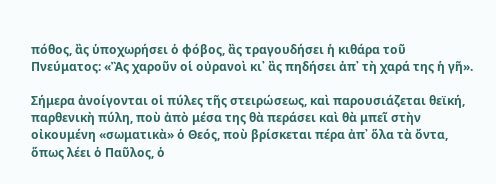πόθος, ἂς ὑποχωρήσει ὁ φόβος, ἂς τραγουδήσει ἡ κιθάρα τοῦ Πνεύματος: «Ἂς χαροῦν οἱ οὐρανοὶ κι᾿ ἂς πηδήσει ἀπ᾿ τὴ χαρά της ἡ γῆ».

Σήμερα ἀνοίγονται οἱ πύλες τῆς στειρώσεως, καὶ παρουσιάζεται θεϊκή, παρθενικὴ πύλη, ποὺ ἀπὸ μέσα της θὰ περάσει καὶ θὰ μπεῖ στὴν οἰκουμένη «σωματικὰ» ὁ Θεός, ποὺ βρίσκεται πέρα ἀπ᾿ ὅλα τὰ ὄντα, ὅπως λέει ὁ Παῦλος, ὁ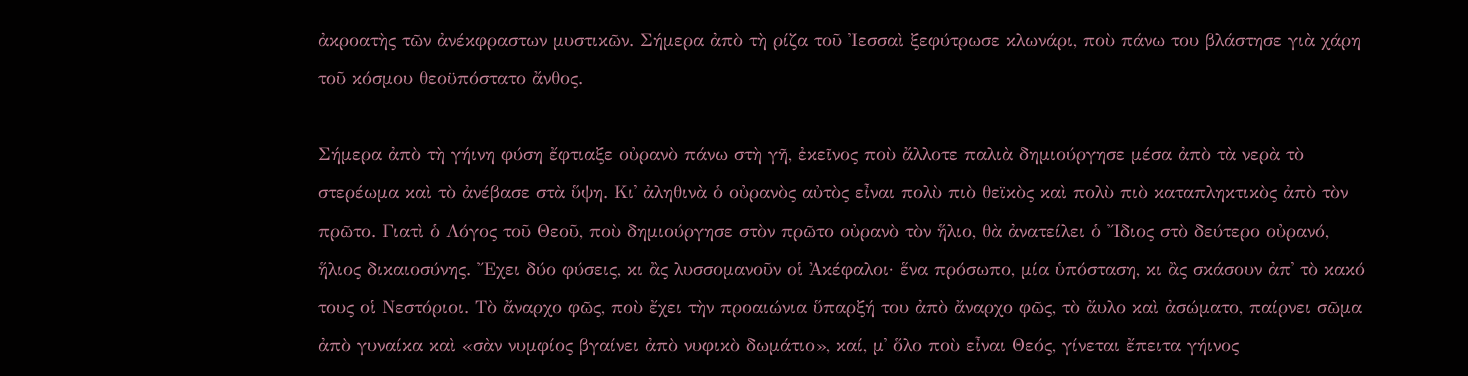ἀκροατὴς τῶν ἀνέκφραστων μυστικῶν. Σήμερα ἀπὸ τὴ ρίζα τοῦ Ἰεσσαὶ ξεφύτρωσε κλωνάρι, ποὺ πάνω του βλάστησε γιὰ χάρη τοῦ κόσμου θεοϋπόστατο ἄνθος.

Σήμερα ἀπὸ τὴ γήινη φύση ἔφτιαξε οὐρανὸ πάνω στὴ γῆ, ἐκεῖνος ποὺ ἄλλοτε παλιὰ δημιούργησε μέσα ἀπὸ τὰ νερὰ τὸ στερέωμα καὶ τὸ ἀνέβασε στὰ ὕψη. Κι᾿ ἀληθινὰ ὁ οὐρανὸς αὐτὸς εἶναι πολὺ πιὸ θεϊκὸς καὶ πολὺ πιὸ καταπληκτικὸς ἀπὸ τὸν πρῶτο. Γιατὶ ὁ Λόγος τοῦ Θεοῦ, ποὺ δημιούργησε στὸν πρῶτο οὐρανὸ τὸν ἥλιο, θὰ ἀνατείλει ὁ Ἴδιος στὸ δεύτερο οὐρανό, ἥλιος δικαιοσύνης. Ἔχει δύο φύσεις, κι ἂς λυσσομανοῦν οἱ Ἀκέφαλοι· ἕνα πρόσωπο, μία ὑπόσταση, κι ἂς σκάσουν ἀπ᾿ τὸ κακό τους οἱ Νεστόριοι. Τὸ ἄναρχο φῶς, ποὺ ἔχει τὴν προαιώνια ὕπαρξή του ἀπὸ ἄναρχο φῶς, τὸ ἄυλο καὶ ἀσώματο, παίρνει σῶμα ἀπὸ γυναίκα καὶ «σὰν νυμφίος βγαίνει ἀπὸ νυφικὸ δωμάτιο», καί, μ᾿ ὅλο ποὺ εἶναι Θεός, γίνεται ἔπειτα γήινος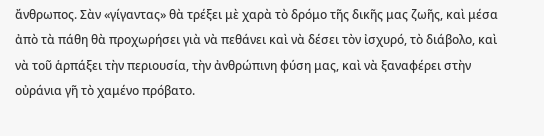ἄνθρωπος. Σὰν «γίγαντας» θὰ τρέξει μὲ χαρὰ τὸ δρόμο τῆς δικῆς μας ζωῆς, καὶ μέσα ἀπὸ τὰ πάθη θὰ προχωρήσει γιὰ νὰ πεθάνει καὶ νὰ δέσει τὸν ἰσχυρό, τὸ διάβολο, καὶ νὰ τοῦ ἁρπάξει τὴν περιουσία, τὴν ἀνθρώπινη φύση μας, καὶ νὰ ξαναφέρει στὴν οὐράνια γῆ τὸ χαμένο πρόβατο.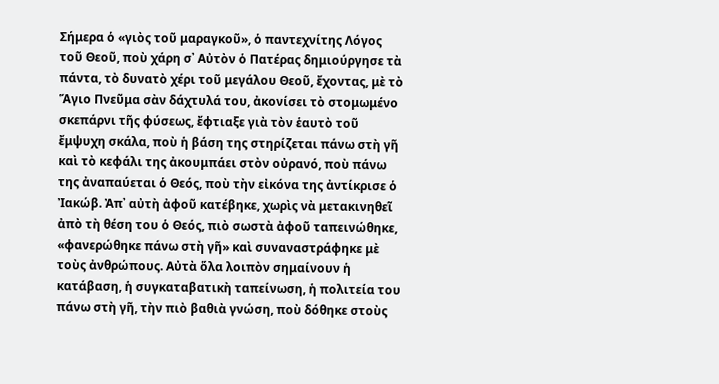Σήμερα ὁ «γιὸς τοῦ μαραγκοῦ», ὁ παντεχνίτης Λόγος τοῦ Θεοῦ, ποὺ χάρη σ᾿ Αὐτὸν ὁ Πατέρας δημιούργησε τὰ πάντα, τὸ δυνατὸ χέρι τοῦ μεγάλου Θεοῦ, ἔχοντας, μὲ τὸ Ἅγιο Πνεῦμα σὰν δάχτυλά του, ἀκονίσει τὸ στομωμένο σκεπάρνι τῆς φύσεως, ἔφτιαξε γιὰ τὸν ἑαυτὸ τοῦ ἔμψυχη σκάλα, ποὺ ἡ βάση της στηρίζεται πάνω στὴ γῆ καὶ τὸ κεφάλι της ἀκουμπάει στὸν οὐρανό, ποὺ πάνω της ἀναπαύεται ὁ Θεός, ποὺ τὴν εἰκόνα της ἀντίκρισε ὁ Ἰακώβ. Ἀπ᾿ αὐτὴ ἀφοῦ κατέβηκε, χωρὶς νὰ μετακινηθεῖ ἀπὸ τὴ θέση του ὁ Θεός, πιὸ σωστὰ ἀφοῦ ταπεινώθηκε, «φανερώθηκε πάνω στὴ γῆ» καὶ συναναστράφηκε μὲ τοὺς ἀνθρώπους. Αὐτὰ ὅλα λοιπὸν σημαίνουν ἡ κατάβαση, ἡ συγκαταβατικὴ ταπείνωση, ἡ πολιτεία του πάνω στὴ γῆ, τὴν πιὸ βαθιὰ γνώση, ποὺ δόθηκε στοὺς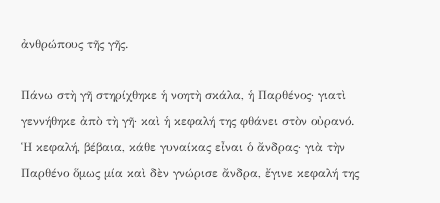ἀνθρώπους τῆς γῆς.

Πάνω στὴ γῆ στηρίχθηκε ἡ νοητὴ σκάλα, ἡ Παρθένος· γιατὶ γεννήθηκε ἀπὸ τὴ γῆ· καὶ ἡ κεφαλή της φθάνει στὸν οὐρανό. Ἡ κεφαλή, βέβαια, κάθε γυναίκας εἶναι ὁ ἄνδρας· γιὰ τὴν Παρθένο ὅμως μία καὶ δὲν γνώρισε ἄνδρα, ἔγινε κεφαλή της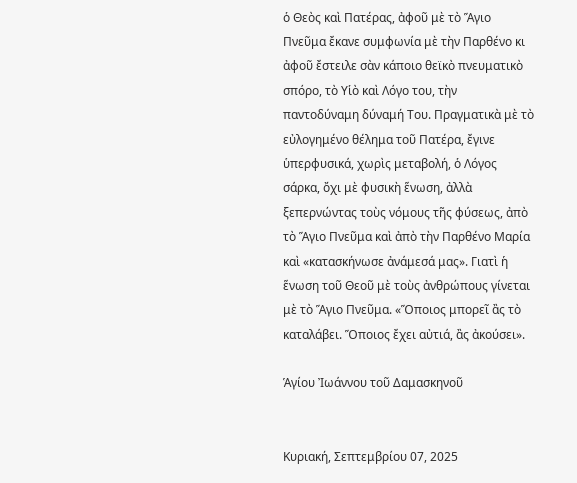ὁ Θεὸς καὶ Πατέρας, ἀφοῦ μὲ τὸ Ἅγιο Πνεῦμα ἔκανε συμφωνία μὲ τὴν Παρθένο κι ἀφοῦ ἔστειλε σὰν κάποιο θεϊκὸ πνευματικὸ σπόρο, τὸ Υἱὸ καὶ Λόγο του, τὴν παντοδύναμη δύναμή Του. Πραγματικὰ μὲ τὸ εὐλογημένο θέλημα τοῦ Πατέρα, ἔγινε ὑπερφυσικά, χωρὶς μεταβολή, ὁ Λόγος σάρκα, ὄχι μὲ φυσικὴ ἕνωση, ἀλλὰ ξεπερνώντας τοὺς νόμους τῆς φύσεως, ἀπὸ τὸ Ἅγιο Πνεῦμα καὶ ἀπὸ τὴν Παρθένο Μαρία καὶ «κατασκήνωσε ἀνάμεσά μας». Γιατὶ ἡ ἕνωση τοῦ Θεοῦ μὲ τοὺς ἀνθρώπους γίνεται μὲ τὸ Ἅγιο Πνεῦμα. «Ὅποιος μπορεῖ ἂς τὸ καταλάβει. Ὅποιος ἔχει αὐτιά, ἂς ἀκούσει».

Ἁγίου Ἰωάννου τοῦ Δαμασκηνοῦ


Κυριακή, Σεπτεμβρίου 07, 2025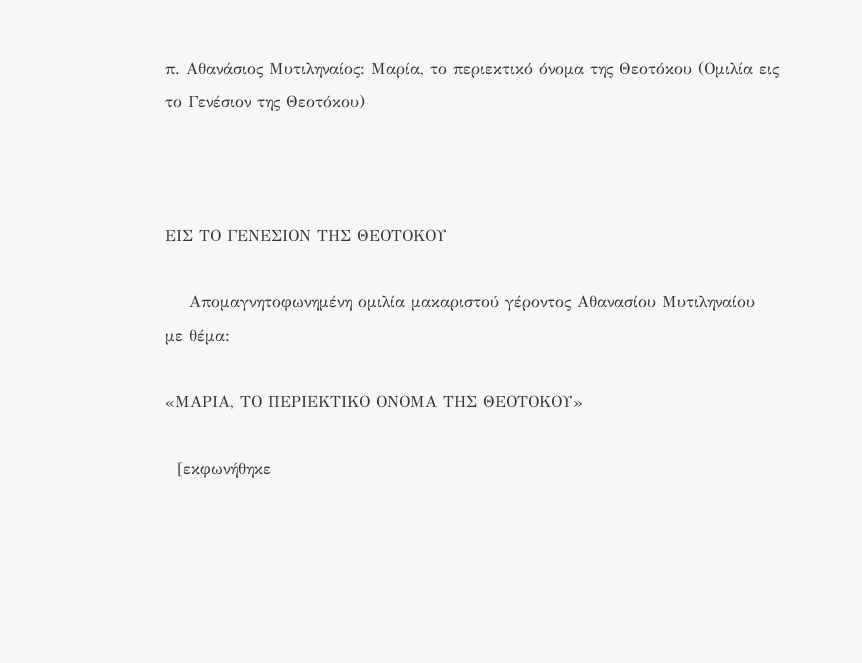π. Αθανάσιος Μυτιληναίος: Μαρία, το περιεκτικό όνομα της Θεοτόκου (Ομιλία εις το Γενέσιον της Θεοτόκου)



ΕΙΣ ΤΟ ΓΕΝΕΣΙΟΝ ΤΗΣ ΘΕΟΤΟΚΟΥ

    Απομαγνητοφωνημένη ομιλία μακαριστού γέροντος Αθανασίου Μυτιληναίου  με θέμα:

«ΜΑΡΙΑ, ΤΟ ΠΕΡΙΕΚΤΙΚΟ ΟΝΟΜΑ ΤΗΣ ΘΕΟΤΟΚΟΥ»

  [εκφωνήθηκε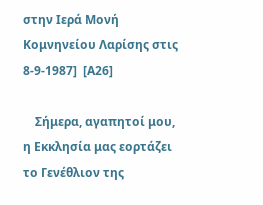στην Ιερά Μονή Κομνηνείου Λαρίσης στις 8-9-1987]  [Α26]

    Σήμερα, αγαπητοί μου, η Εκκλησία μας εορτάζει το Γενέθλιον της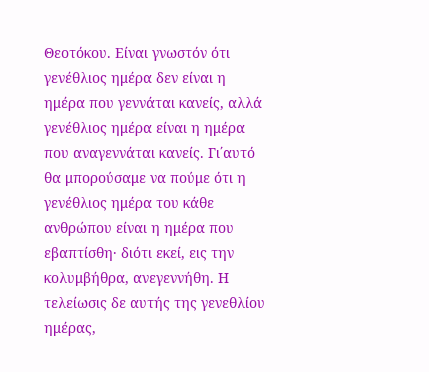Θεοτόκου. Είναι γνωστόν ότι γενέθλιος ημέρα δεν είναι η ημέρα που γεννάται κανείς, αλλά γενέθλιος ημέρα είναι η ημέρα που αναγεννάται κανείς. Γι΄αυτό θα μπορούσαμε να πούμε ότι η γενέθλιος ημέρα του κάθε ανθρώπου είναι η ημέρα που εβαπτίσθη· διότι εκεί, εις την κολυμβήθρα, ανεγεννήθη. Η τελείωσις δε αυτής της γενεθλίου ημέρας,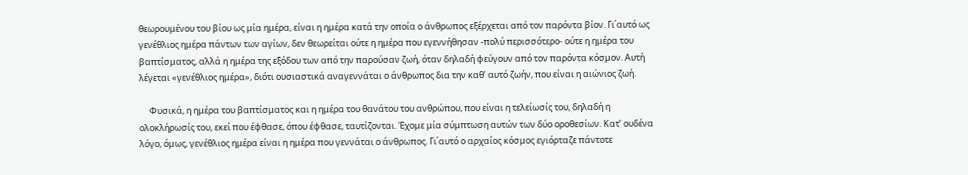θεωρουμένου του βίου ως μία ημέρα, είναι η ημέρα κατά την οποία ο άνθρωπος εξέρχεται από τον παρόντα βίον. Γι΄αυτό ως γενέθλιος ημέρα πάντων των αγίων, δεν θεωρείται ούτε η ημέρα που εγεννήθησαν -πολύ περισσότερο- ούτε η ημέρα του βαπτίσματος, αλλά η ημέρα της εξόδου των από την παρούσαν ζωή, όταν δηλαδή φεύγουν από τον παρόντα κόσμον. Αυτή λέγεται «γενέθλιος ημέρα», διότι ουσιαστικά αναγεννάται ο άνθρωπος δια την καθ’ αυτό ζωήν, που είναι η αιώνιος ζωή.

     Φυσικά, η ημέρα του βαπτίσματος και η ημέρα του θανάτου του ανθρώπου, που είναι η τελείωσίς του, δηλαδή η ολοκλήρωσίς του, εκεί που έφθασε, όπου έφθασε, ταυτίζονται. Έχομε μία σύμπτωση αυτών των δύο οροθεσίων. Κατ’ ουδένα λόγο, όμως, γενέθλιος ημέρα είναι η ημέρα που γεννάται ο άνθρωπος. Γι΄αυτό ο αρχαίος κόσμος εγιόρταζε πάντοτε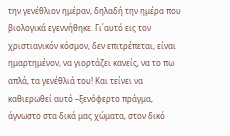την γενέθλιον ημέραν, δηλαδή την ημέρα που βιολογικά εγεννήθηκε. Γι΄αυτό εις τον χριστιανικόν κόσμον, δεν επιτρέπεται, είναι ημαρτημένον, να γιορτάζει κανείς, να το πω απλά, τα γενέθλιά του! Και τείνει να καθιερωθεί αυτό –ξενόφερτο πράγμα, άγνωστο στα δικά μας χώματα, στον δικό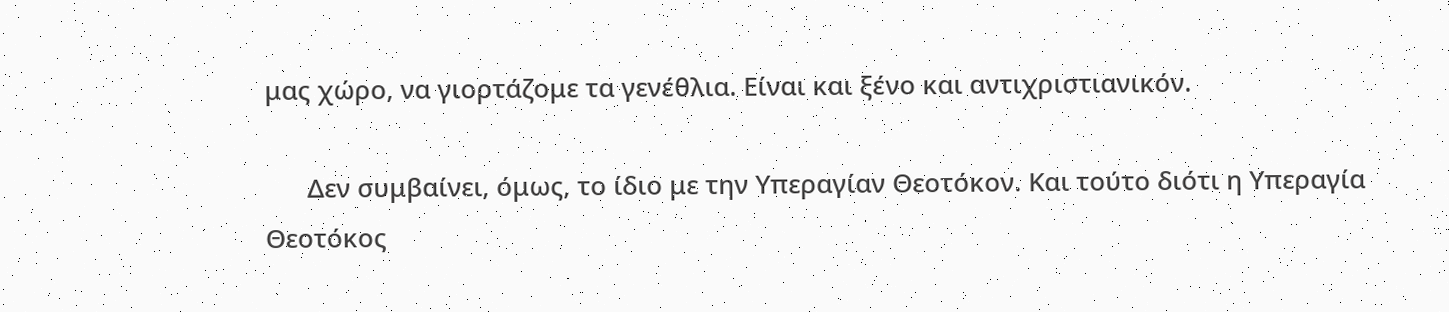μας χώρο, να γιορτάζομε τα γενέθλια. Είναι και ξένο και αντιχριστιανικόν.

      Δεν συμβαίνει, όμως, το ίδιο με την Υπεραγίαν Θεοτόκον. Και τούτο διότι η Υπεραγία Θεοτόκος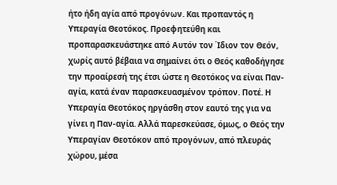ήτο ήδη αγία από προγόνων. Και προπαντός η Υπεραγία Θεοτόκος. Προεφητεύθη και προπαρασκευάστηκε από Αυτόν τον Ίδιον τον Θεόν, χωρίς αυτό βέβαια να σημαίνει ότι ο Θεός καθοδήγησε την προαίρεσή της έτσι ώστε η Θεοτόκος να είναι Παν-αγία, κατά έναν παρασκευασμένον τρόπον. Ποτέ. Η Υπεραγία Θεοτόκος ηργάσθη στον εαυτό της για να γίνει η Παν-αγία. Αλλά παρεσκεύασε, όμως, ο Θεός την Υπεραγίαν Θεοτόκον από προγόνων, από πλευράς χώρου, μέσα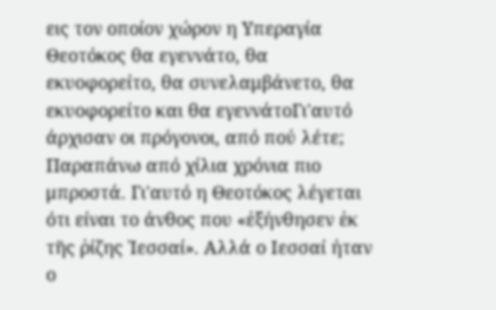εις τον οποίον χώρον η Υπεραγία Θεοτόκος θα εγεννάτο, θα εκυοφορείτο, θα συνελαμβάνετο, θα εκυοφορείτο και θα εγεννάτοΓι'αυτό άρχισαν οι πρόγονοι, από πού λέτε; Παραπάνω από χίλια χρόνια πιο μπροστά. Γι'αυτό η Θεοτόκος λέγεται ότι είναι το άνθος που «ἐξήνθησεν ἐκ τῆς ῥίζης Ἰεσσαί». Αλλά ο Ιεσσαί ήταν ο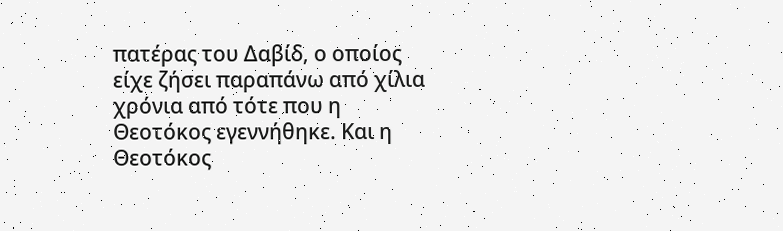πατέρας του Δαβίδ, ο οποίος είχε ζήσει παραπάνω από χίλια χρόνια από τότε που η Θεοτόκος εγεννήθηκε. Και η Θεοτόκος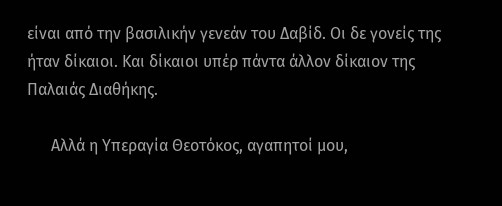είναι από την βασιλικήν γενεάν του Δαβίδ. Οι δε γονείς της ήταν δίκαιοι. Και δίκαιοι υπέρ πάντα άλλον δίκαιον της Παλαιάς Διαθήκης.

      Αλλά η Υπεραγία Θεοτόκος, αγαπητοί μου,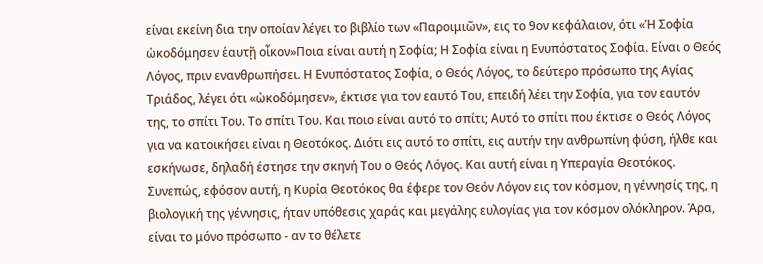είναι εκείνη δια την οποίαν λέγει το βιβλίο των «Παροιμιῶν», εις το 9ον κεφάλαιον, ότι «Ἡ Σοφία ὠκοδόμησεν ἑαυτῇ οἶκον»Ποια είναι αυτή η Σοφία; Η Σοφία είναι η Ενυπόστατος Σοφία. Είναι ο Θεός Λόγος, πριν ενανθρωπήσει. Η Ενυπόστατος Σοφία, ο Θεός Λόγος, το δεύτερο πρόσωπο της Αγίας Τριάδος, λέγει ότι «ὠκοδόμησεν», έκτισε για τον εαυτό Του, επειδή λέει την Σοφία, για τον εαυτόν της, το σπίτι Του. Το σπίτι Του. Και ποιο είναι αυτό το σπίτι; Αυτό το σπίτι που έκτισε ο Θεός Λόγος για να κατοικήσει είναι η Θεοτόκος. Διότι εις αυτό το σπίτι, εις αυτήν την ανθρωπίνη φύση, ήλθε και εσκήνωσε, δηλαδή έστησε την σκηνή Του ο Θεός Λόγος. Και αυτή είναι η Υπεραγία Θεοτόκος. Συνεπώς, εφόσον αυτή, η Κυρία Θεοτόκος θα έφερε τον Θεόν Λόγον εις τον κόσμον, η γέννησίς της, η βιολογική της γέννησις, ήταν υπόθεσις χαράς και μεγάλης ευλογίας για τον κόσμον ολόκληρον. Άρα, είναι το μόνο πρόσωπο - αν το θέλετε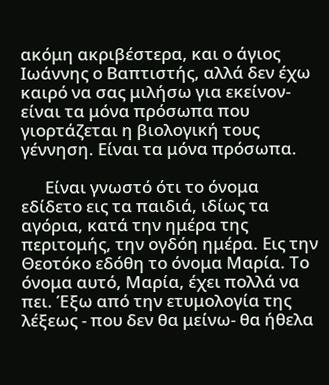ακόμη ακριβέστερα, και ο άγιος Ιωάννης ο Βαπτιστής, αλλά δεν έχω καιρό να σας μιλήσω για εκείνον- είναι τα μόνα πρόσωπα που γιορτάζεται η βιολογική τους γέννηση. Είναι τα μόνα πρόσωπα.

      Είναι γνωστό ότι το όνομα εδίδετο εις τα παιδιά, ιδίως τα αγόρια, κατά την ημέρα της περιτομής, την ογδόη ημέρα. Εις την Θεοτόκο εδόθη το όνομα Μαρία. Το όνομα αυτό, Μαρία, έχει πολλά να πει. Έξω από την ετυμολογία της λέξεως - που δεν θα μείνω- θα ήθελα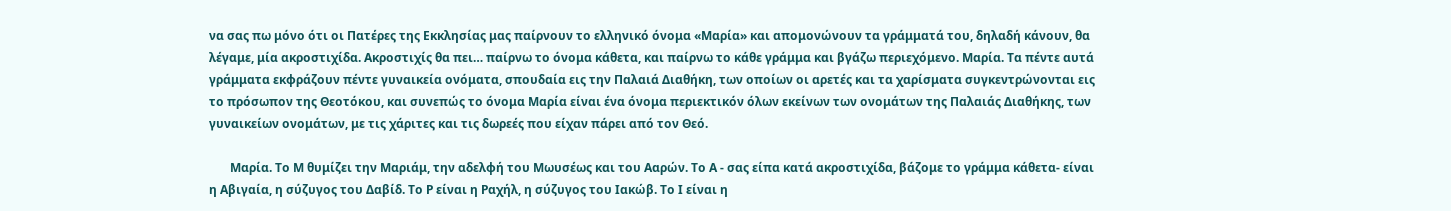να σας πω μόνο ότι οι Πατέρες της Εκκλησίας μας παίρνουν το ελληνικό όνομα «Μαρία» και απομονώνουν τα γράμματά του, δηλαδή κάνουν, θα λέγαμε, μία ακροστιχίδα. Ακροστιχίς θα πει… παίρνω το όνομα κάθετα, και παίρνω το κάθε γράμμα και βγάζω περιεχόμενο. Μαρία. Τα πέντε αυτά γράμματα εκφράζουν πέντε γυναικεία ονόματα, σπουδαία εις την Παλαιά Διαθήκη, των οποίων οι αρετές και τα χαρίσματα συγκεντρώνονται εις το πρόσωπον της Θεοτόκου, και συνεπώς το όνομα Μαρία είναι ένα όνομα περιεκτικόν όλων εκείνων των ονομάτων της Παλαιάς Διαθήκης, των γυναικείων ονομάτων, με τις χάριτες και τις δωρεές που είχαν πάρει από τον Θεό.

       Μαρία. Το Μ θυμίζει την Μαριάμ, την αδελφή του Μωυσέως και του Ααρών. Το Α - σας είπα κατά ακροστιχίδα, βάζομε το γράμμα κάθετα- είναι η Αβιγαία, η σύζυγος του Δαβίδ. Το Ρ είναι η Ραχήλ, η σύζυγος του Ιακώβ. Το Ι είναι η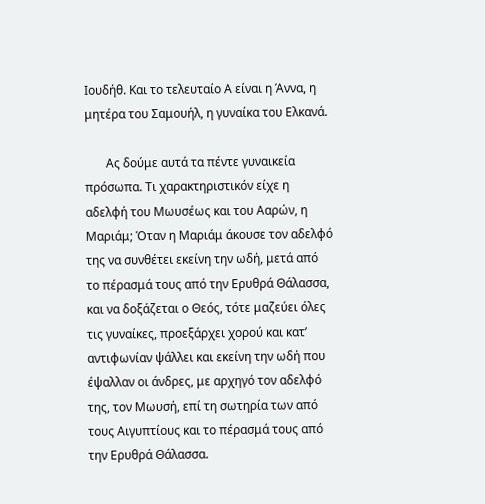Ιουδήθ. Και το τελευταίο Α είναι η Άννα, η μητέρα του Σαμουήλ, η γυναίκα του Ελκανά.

       Ας δούμε αυτά τα πέντε γυναικεία πρόσωπα. Τι χαρακτηριστικόν είχε η αδελφή του Μωυσέως και του Ααρών, η Μαριάμ; Όταν η Μαριάμ άκουσε τον αδελφό της να συνθέτει εκείνη την ωδή, μετά από το πέρασμά τους από την Ερυθρά Θάλασσα, και να δοξάζεται ο Θεός, τότε μαζεύει όλες τις γυναίκες, προεξάρχει χορού και κατ’ αντιφωνίαν ψάλλει και εκείνη την ωδή που έψαλλαν οι άνδρες, με αρχηγό τον αδελφό της, τον Μωυσή, επί τη σωτηρία των από τους Αιγυπτίους και το πέρασμά τους από την Ερυθρά Θάλασσα.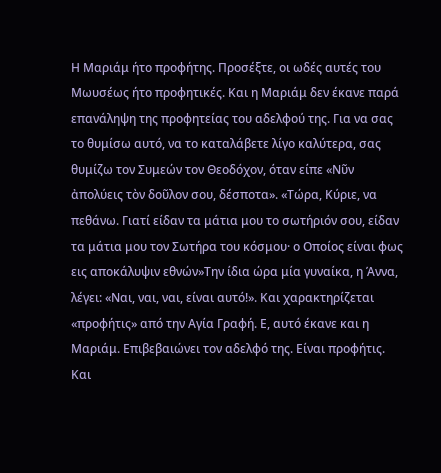Η Μαριάμ ήτο προφήτης. Προσέξτε, οι ωδές αυτές του Μωυσέως ήτο προφητικές. Και η Μαριάμ δεν έκανε παρά επανάληψη της προφητείας του αδελφού της. Για να σας το θυμίσω αυτό, να το καταλάβετε λίγο καλύτερα, σας θυμίζω τον Συμεών τον Θεοδόχον, όταν είπε «Νῦν ἀπολύεις τὸν δοῦλον σου, δέσποτα». «Τώρα, Κύριε, να πεθάνω. Γιατί είδαν τα μάτια μου το σωτήριόν σου, είδαν τα μάτια μου τον Σωτήρα του κόσμου· ο Οποίος είναι φως εις αποκάλυψιν εθνών»Την ίδια ώρα μία γυναίκα, η Άννα, λέγει: «Ναι, ναι, ναι, είναι αυτό!». Και χαρακτηρίζεται «προφήτις» από την Αγία Γραφή. Ε, αυτό έκανε και η Μαριάμ. Επιβεβαιώνει τον αδελφό της. Είναι προφήτις. Και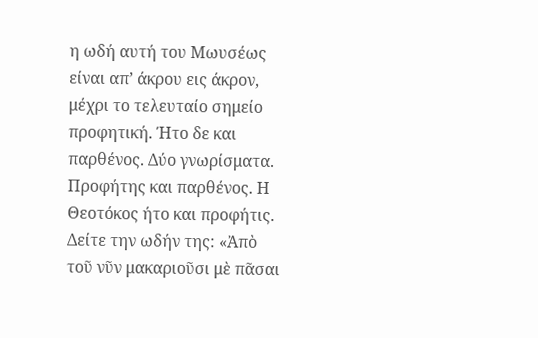η ωδή αυτή του Μωυσέως είναι απ’ άκρου εις άκρον, μέχρι το τελευταίο σημείο προφητική. Ήτο δε και παρθένος. Δύο γνωρίσματα. Προφήτης και παρθένος. Η Θεοτόκος ήτο και προφήτις. Δείτε την ωδήν της: «Ἀπὸ τοῦ νῦν μακαριοῦσι μὲ πᾶσαι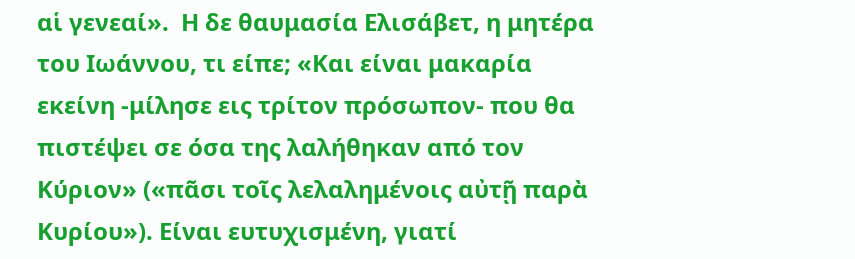αἱ γενεαί».  Η δε θαυμασία Ελισάβετ, η μητέρα του Ιωάννου, τι είπε; «Και είναι μακαρία εκείνη -μίλησε εις τρίτον πρόσωπον- που θα πιστέψει σε όσα της λαλήθηκαν από τον Κύριον» («πᾶσι τοῖς λελαλημένοις αὐτῇ παρὰ Κυρίου»). Είναι ευτυχισμένη, γιατί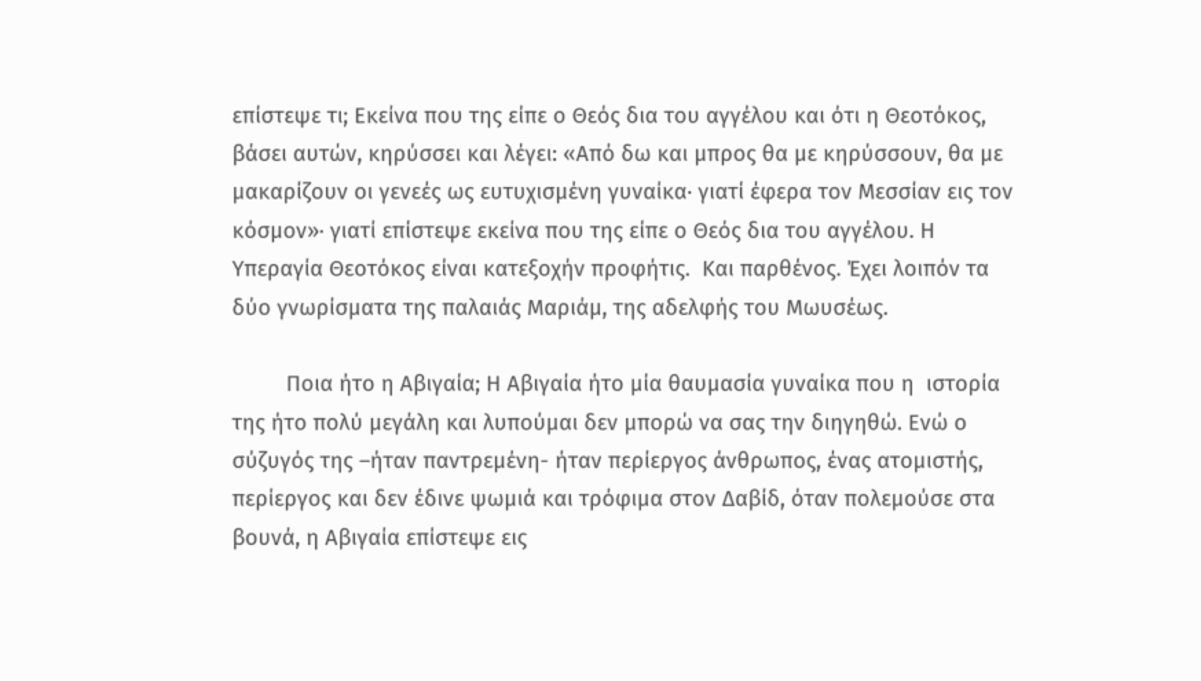επίστεψε τι; Εκείνα που της είπε ο Θεός δια του αγγέλου και ότι η Θεοτόκος, βάσει αυτών, κηρύσσει και λέγει: «Από δω και μπρος θα με κηρύσσουν, θα με μακαρίζουν οι γενεές ως ευτυχισμένη γυναίκα· γιατί έφερα τον Μεσσίαν εις τον κόσμον»· γιατί επίστεψε εκείνα που της είπε ο Θεός δια του αγγέλου. Η Υπεραγία Θεοτόκος είναι κατεξοχήν προφήτις.  Και παρθένος. Έχει λοιπόν τα δύο γνωρίσματα της παλαιάς Μαριάμ, της αδελφής του Μωυσέως.

         Ποια ήτο η Αβιγαία; Η Αβιγαία ήτο μία θαυμασία γυναίκα που η  ιστορία της ήτο πολύ μεγάλη και λυπούμαι δεν μπορώ να σας την διηγηθώ. Ενώ ο σύζυγός της –ήταν παντρεμένη- ήταν περίεργος άνθρωπος, ένας ατομιστής, περίεργος και δεν έδινε ψωμιά και τρόφιμα στον Δαβίδ, όταν πολεμούσε στα βουνά, η Αβιγαία επίστεψε εις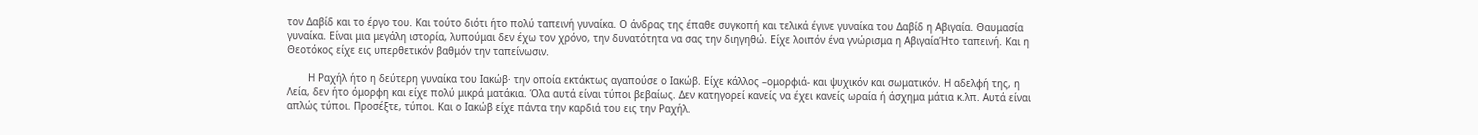τον Δαβίδ και το έργο του. Και τούτο διότι ήτο πολύ ταπεινή γυναίκα. Ο άνδρας της έπαθε συγκοπή και τελικά έγινε γυναίκα του Δαβίδ η Αβιγαία. Θαυμασία γυναίκα. Είναι μια μεγάλη ιστορία, λυπούμαι δεν έχω τον χρόνο, την δυνατότητα να σας την διηγηθώ. Είχε λοιπόν ένα γνώρισμα η ΑβιγαίαΉτο ταπεινή. Και η Θεοτόκος είχε εις υπερθετικόν βαθμόν την ταπείνωσιν.

       Η Ραχήλ ήτο η δεύτερη γυναίκα του Ιακώβ· την οποία εκτάκτως αγαπούσε ο Ιακώβ. Είχε κάλλος –ομορφιά- και ψυχικόν και σωματικόν. Η αδελφή της, η Λεία, δεν ήτο όμορφη και είχε πολύ μικρά ματάκια. Όλα αυτά είναι τύποι βεβαίως. Δεν κατηγορεί κανείς να έχει κανείς ωραία ή άσχημα μάτια κ.λπ. Αυτά είναι απλώς τύποι. Προσέξτε, τύποι. Και ο Ιακώβ είχε πάντα την καρδιά του εις την Ραχήλ.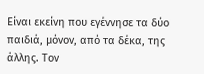Είναι εκείνη που εγέννησε τα δύο παιδιά, μόνον, από τα δέκα, της άλλης. Τον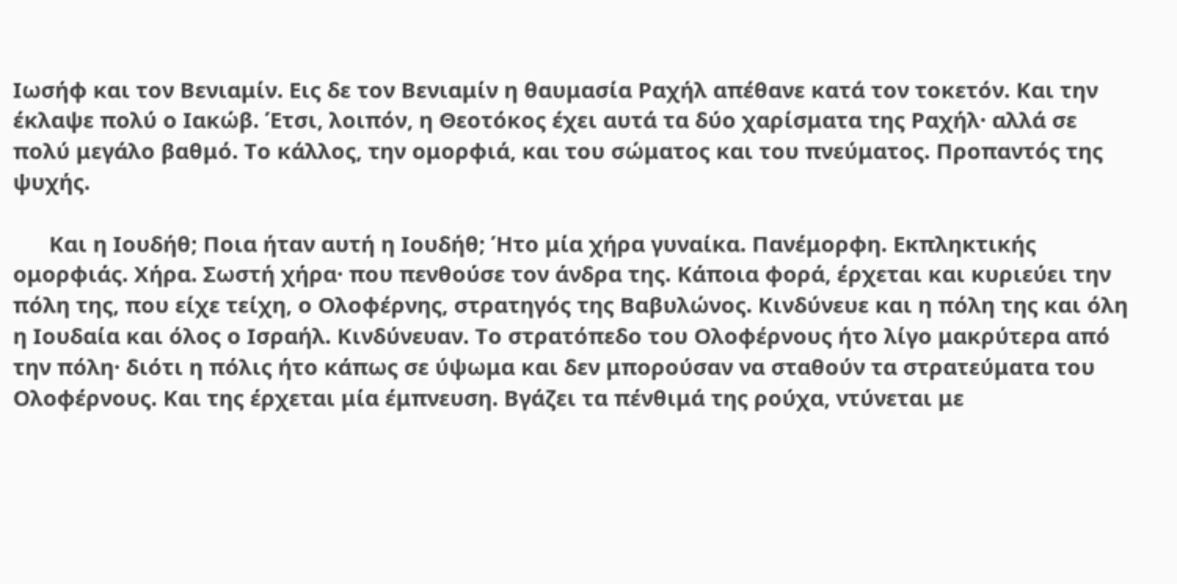Ιωσήφ και τον Βενιαμίν. Εις δε τον Βενιαμίν η θαυμασία Ραχήλ απέθανε κατά τον τοκετόν. Και την έκλαψε πολύ ο Ιακώβ. Έτσι, λοιπόν, η Θεοτόκος έχει αυτά τα δύο χαρίσματα της Ραχήλ· αλλά σε πολύ μεγάλο βαθμό. Το κάλλος, την ομορφιά, και του σώματος και του πνεύματος. Προπαντός της ψυχής.

      Και η Ιουδήθ; Ποια ήταν αυτή η Ιουδήθ; Ήτο μία χήρα γυναίκα. Πανέμορφη. Εκπληκτικής ομορφιάς. Χήρα. Σωστή χήρα· που πενθούσε τον άνδρα της. Κάποια φορά, έρχεται και κυριεύει την πόλη της, που είχε τείχη, ο Ολοφέρνης, στρατηγός της Βαβυλώνος. Κινδύνευε και η πόλη της και όλη η Ιουδαία και όλος ο Ισραήλ. Κινδύνευαν. Το στρατόπεδο του Ολοφέρνους ήτο λίγο μακρύτερα από την πόλη· διότι η πόλις ήτο κάπως σε ύψωμα και δεν μπορούσαν να σταθούν τα στρατεύματα του Ολοφέρνους. Και της έρχεται μία έμπνευση. Βγάζει τα πένθιμά της ρούχα, ντύνεται με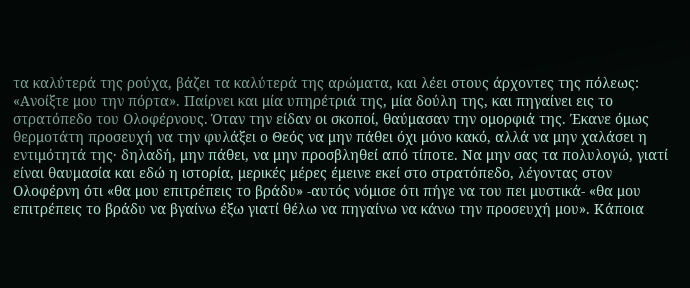τα καλύτερά της ρούχα, βάζει τα καλύτερά της αρώματα, και λέει στους άρχοντες της πόλεως: «Ανοίξτε μου την πόρτα». Παίρνει και μία υπηρέτριά της, μία δούλη της, και πηγαίνει εις το στρατόπεδο του Ολοφέρνους. Όταν την είδαν οι σκοποί, θαύμασαν την ομορφιά της. Έκανε όμως θερμοτάτη προσευχή να την φυλάξει ο Θεός να μην πάθει όχι μόνο κακό, αλλά να μην χαλάσει η εντιμότητά της· δηλαδή, μην πάθει, να μην προσβληθεί από τίποτε. Να μην σας τα πολυλογώ, γιατί είναι θαυμασία και εδώ η ιστορία, μερικές μέρες έμεινε εκεί στο στρατόπεδο, λέγοντας στον Ολοφέρνη ότι «θα μου επιτρέπεις το βράδυ» -αυτός νόμισε ότι πήγε να του πει μυστικά- «θα μου επιτρέπεις το βράδυ να βγαίνω έξω γιατί θέλω να πηγαίνω να κάνω την προσευχή μου». Κάποια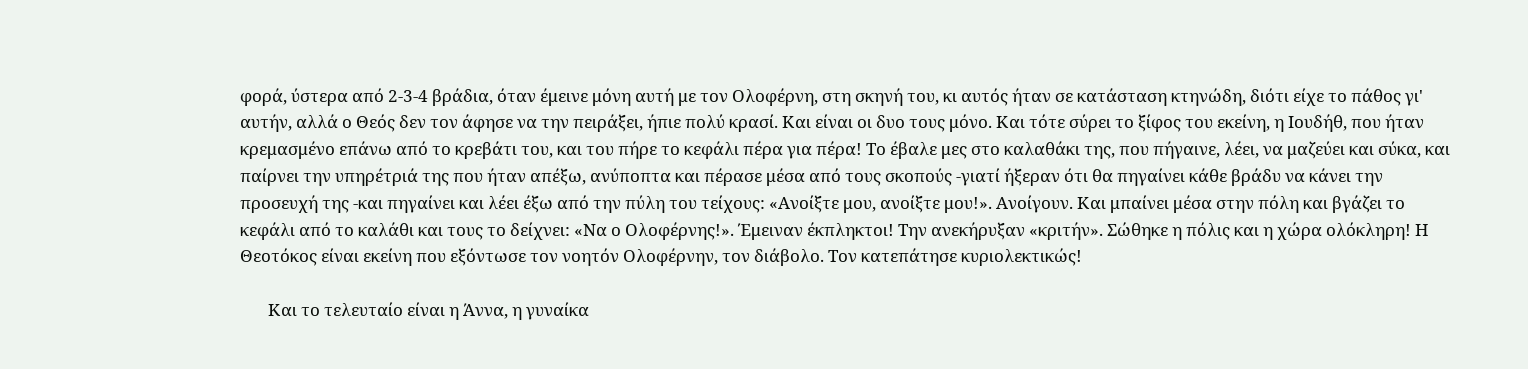φορά, ύστερα από 2-3-4 βράδια, όταν έμεινε μόνη αυτή με τον Ολοφέρνη, στη σκηνή του, κι αυτός ήταν σε κατάσταση κτηνώδη, διότι είχε το πάθος γι' αυτήν, αλλά ο Θεός δεν τον άφησε να την πειράξει, ήπιε πολύ κρασί. Και είναι οι δυο τους μόνο. Και τότε σύρει το ξίφος του εκείνη, η Ιουδήθ, που ήταν κρεμασμένο επάνω από το κρεβάτι του, και του πήρε το κεφάλι πέρα για πέρα! Το έβαλε μες στο καλαθάκι της, που πήγαινε, λέει, να μαζεύει και σύκα, και παίρνει την υπηρέτριά της που ήταν απέξω, ανύποπτα και πέρασε μέσα από τους σκοπούς -γιατί ήξεραν ότι θα πηγαίνει κάθε βράδυ να κάνει την προσευχή της -και πηγαίνει και λέει έξω από την πύλη του τείχους: «Ανοίξτε μου, ανοίξτε μου!». Ανοίγουν. Και μπαίνει μέσα στην πόλη και βγάζει το κεφάλι από το καλάθι και τους το δείχνει: «Να ο Ολοφέρνης!». Έμειναν έκπληκτοι! Την ανεκήρυξαν «κριτήν». Σώθηκε η πόλις και η χώρα ολόκληρη! Η Θεοτόκος είναι εκείνη που εξόντωσε τον νοητόν Ολοφέρνην, τον διάβολο. Τον κατεπάτησε κυριολεκτικώς!

       Και το τελευταίο είναι η Άννα, η γυναίκα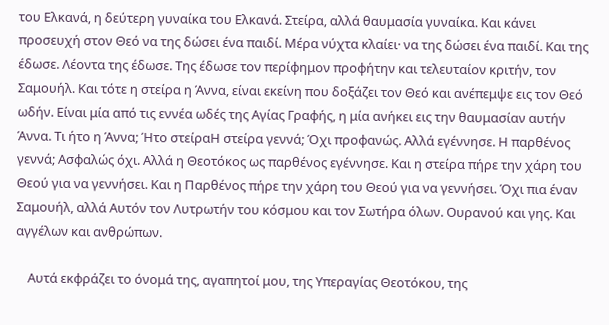του Ελκανά, η δεύτερη γυναίκα του Ελκανά. Στείρα, αλλά θαυμασία γυναίκα. Και κάνει προσευχή στον Θεό να της δώσει ένα παιδί. Μέρα νύχτα κλαίει· να της δώσει ένα παιδί. Και της έδωσε. Λέοντα της έδωσε. Της έδωσε τον περίφημον προφήτην και τελευταίον κριτήν, τον Σαμουήλ. Και τότε η στείρα η Άννα, είναι εκείνη που δοξάζει τον Θεό και ανέπεμψε εις τον Θεό ωδήν. Είναι μία από τις εννέα ωδές της Αγίας Γραφής, η μία ανήκει εις την θαυμασίαν αυτήν Άννα. Τι ήτο η Άννα; Ήτο στείραΗ στείρα γεννά; Όχι προφανώς. Αλλά εγέννησε. Η παρθένος γεννά; Ασφαλώς όχι. Αλλά η Θεοτόκος ως παρθένος εγέννησε. Και η στείρα πήρε την χάρη του Θεού για να γεννήσει. Και η Παρθένος πήρε την χάρη του Θεού για να γεννήσει. Όχι πια έναν Σαμουήλ, αλλά Αυτόν τον Λυτρωτήν του κόσμου και τον Σωτήρα όλων. Ουρανού και γης. Και αγγέλων και ανθρώπων.

    Αυτά εκφράζει το όνομά της, αγαπητοί μου, της Υπεραγίας Θεοτόκου, της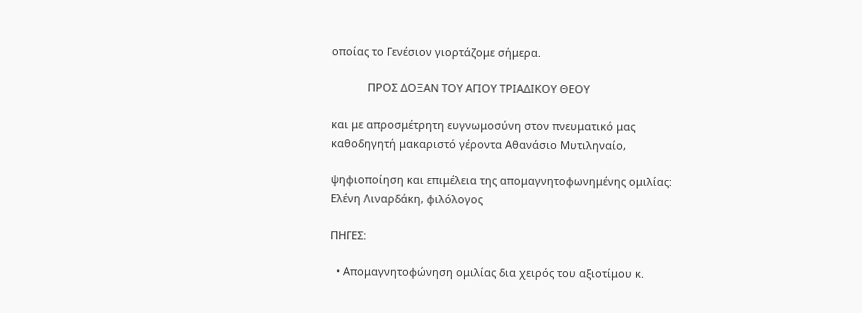οποίας το Γενέσιον γιορτάζομε σήμερα.

            ΠΡΟΣ ΔΟΞΑΝ ΤΟΥ ΑΓΙΟΥ ΤΡΙΑΔΙΚΟΥ ΘΕΟΥ

και με απροσμέτρητη ευγνωμοσύνη στον πνευματικό μας καθοδηγητή μακαριστό γέροντα Αθανάσιο Μυτιληναίο,

ψηφιοποίηση και επιμέλεια της απομαγνητοφωνημένης ομιλίας: Ελένη Λιναρδάκη, φιλόλογος

ΠΗΓΕΣ:

  • Απομαγνητοφώνηση ομιλίας δια χειρός του αξιοτίμου κ.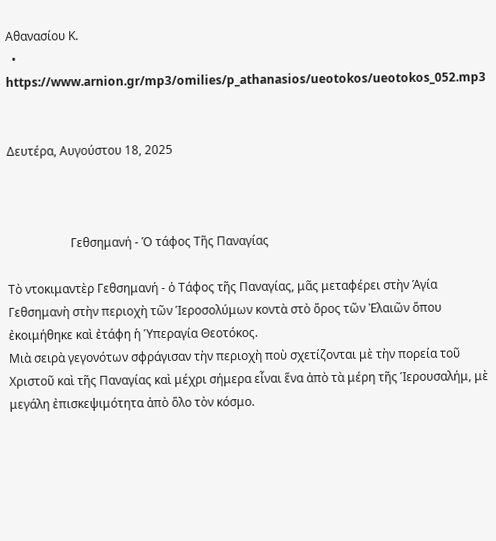Αθανασίου Κ.
  • https://www.arnion.gr/mp3/omilies/p_athanasios/ueotokos/ueotokos_052.mp3


Δευτέρα, Αυγούστου 18, 2025



                     Γεθσημανή - Ὁ τάφος Τῆς Παναγίας

Τὸ ντοκιμαντὲρ Γεθσημανή - ὁ Τάφος τῆς Παναγίας, μᾶς μεταφέρει στὴν Ἁγία Γεθσημανὴ στὴν περιοχὴ τῶν Ἱεροσολύμων κοντὰ στὸ ὅρος τῶν Ἐλαιῶν ὅπου ἐκοιμήθηκε καὶ ἐτάφη ἡ Ὑπεραγία Θεοτόκος.
Μιὰ σειρὰ γεγονότων σφράγισαν τὴν περιοχὴ ποὺ σχετίζονται μὲ τὴν πορεία τοῦ Χριστοῦ καὶ τῆς Παναγίας καὶ μέχρι σήμερα εἶναι ἕνα ἀπὸ τὰ μέρη τῆς Ἱερουσαλήμ, μὲ μεγάλη ἐπισκεψιμότητα ἀπὸ ὅλο τὸν κόσμο.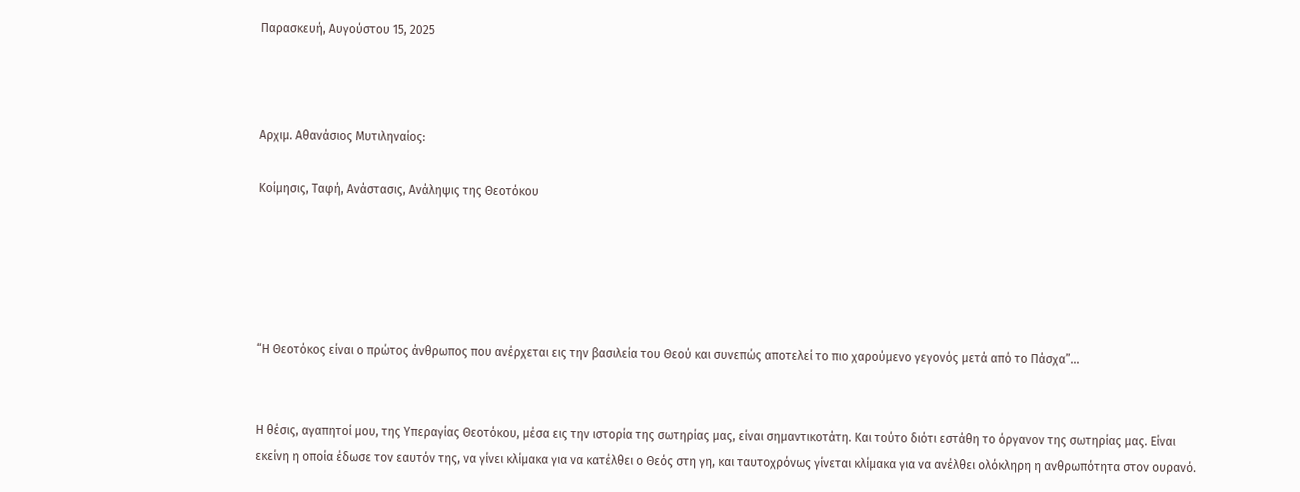Παρασκευή, Αυγούστου 15, 2025



Αρχιμ. Αθανάσιος Μυτιληναίος:

Κοίμησις, Ταφή, Ανάστασις, Ανάληψις της Θεοτόκου





“Η Θεοτόκος είναι ο πρώτος άνθρωπος που ανέρχεται εις την βασιλεία του Θεού και συνεπώς αποτελεί το πιο χαρούμενο γεγονός μετά από το Πάσχα”…


Η θέσις, αγαπητοί μου, της Υπεραγίας Θεοτόκου, μέσα εις την ιστορία της σωτηρίας μας, είναι σημαντικοτάτη. Και τούτο διότι εστάθη το όργανον της σωτηρίας μας. Είναι εκείνη η οποία έδωσε τον εαυτόν της, να γίνει κλίμακα για να κατέλθει ο Θεός στη γη, και ταυτοχρόνως γίνεται κλίμακα για να ανέλθει ολόκληρη η ανθρωπότητα στον ουρανό.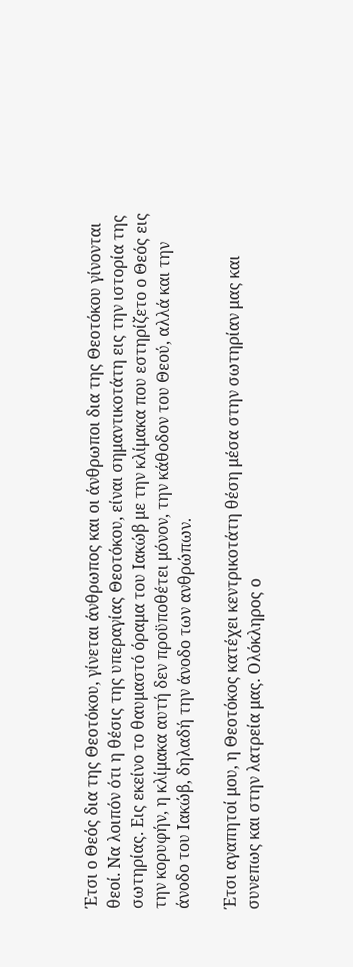Έτσι ο Θεός δια της Θεοτόκου, γίνεται άνθρωπος και οι άνθρωποι δια της Θεοτόκου γίνονται θεοί. Να λοιπόν ότι η θέσις της υπεραγίας Θεοτόκου, είναι σημαντικοτάτη εις την ιστορία της σωτηρίας. Εις εκείνο το θαυμαστό όραμα του Ιακώβ με την κλίμακα που εστηρίζετο ο Θεός εις την κορυφήν, η κλίμακα αυτή δεν προϋποθέτει μόνον, την κάθοδον του Θεού, αλλά και την άνοδο του Ιακώβ, δηλαδή την άνοδο των ανθρώπων.

Έτσι αγαπητοί μου, η Θεοτόκος κατέχει κεντρικοτάτη θέση μέσα στην σωτηρίαν μας και συνεπως και στην λατρεία μας. Ολόκληρος ο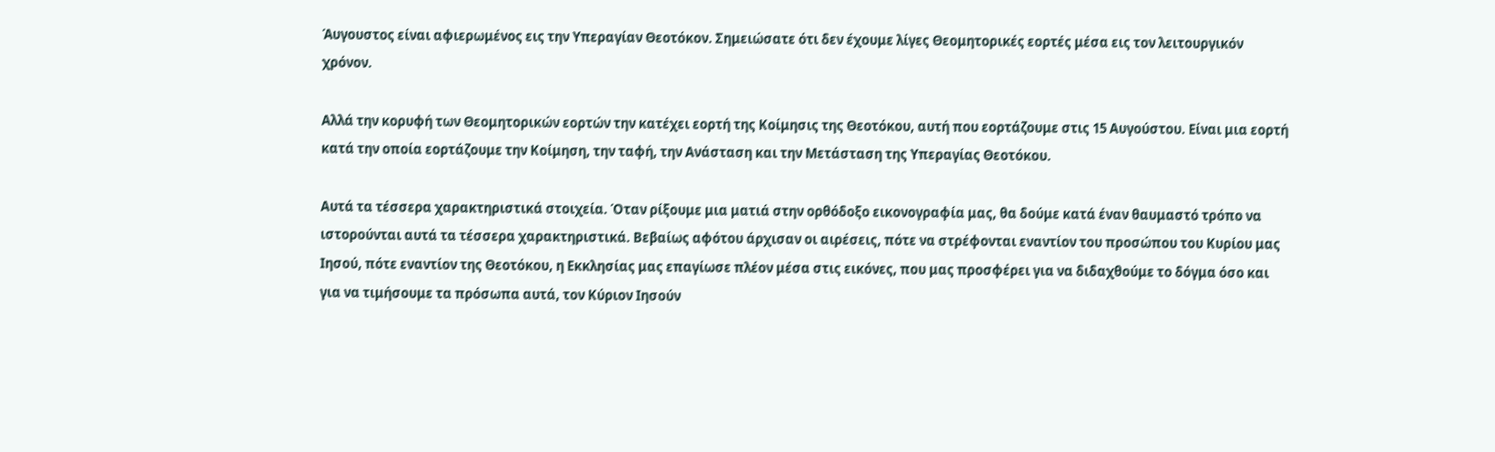Άυγουστος είναι αφιερωμένος εις την Υπεραγίαν Θεοτόκον. Σημειώσατε ότι δεν έχουμε λίγες Θεομητορικές εορτές μέσα εις τον λειτουργικόν χρόνον.

Αλλά την κορυφή των Θεομητορικών εορτών την κατέχει εορτή της Κοίμησις της Θεοτόκου, αυτή που εορτάζουμε στις 15 Αυγούστου. Είναι μια εορτή κατά την οποία εορτάζουμε την Κοίμηση, την ταφή, την Ανάσταση και την Μετάσταση της Υπεραγίας Θεοτόκου.

Αυτά τα τέσσερα χαρακτηριστικά στοιχεία. Όταν ρίξουμε μια ματιά στην ορθόδοξο εικονογραφία μας, θα δούμε κατά έναν θαυμαστό τρόπο να ιστορούνται αυτά τα τέσσερα χαρακτηριστικά. Βεβαίως αφότου άρχισαν οι αιρέσεις, πότε να στρέφονται εναντίον του προσώπου του Κυρίου μας Ιησού, πότε εναντίον της Θεοτόκου, η Εκκλησίας μας επαγίωσε πλέον μέσα στις εικόνες, που μας προσφέρει για να διδαχθούμε το δόγμα όσο και για να τιμήσουμε τα πρόσωπα αυτά, τον Κύριον Ιησούν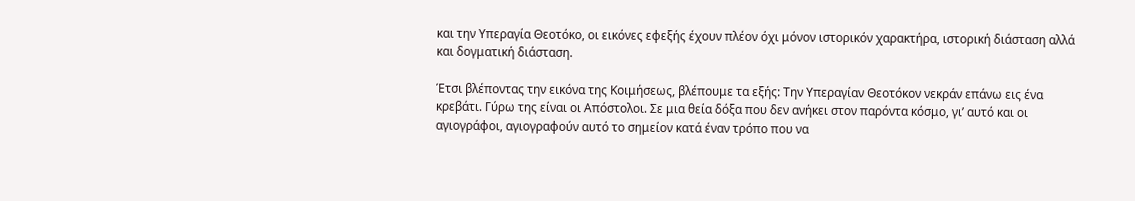και την Υπεραγία Θεοτόκο, οι εικόνες εφεξής έχουν πλέον όχι μόνον ιστορικόν χαρακτήρα, ιστορική διάσταση αλλά και δογματική διάσταση.

Έτσι βλέποντας την εικόνα της Κοιμήσεως, βλέπουμε τα εξής: Την Υπεραγίαν Θεοτόκον νεκράν επάνω εις ένα κρεβάτι. Γύρω της είναι οι Απόστολοι. Σε μια θεία δόξα που δεν ανήκει στον παρόντα κόσμο, γι’ αυτό και οι αγιογράφοι, αγιογραφούν αυτό το σημείον κατά έναν τρόπο που να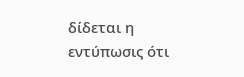δίδεται η εντύπωσις ότι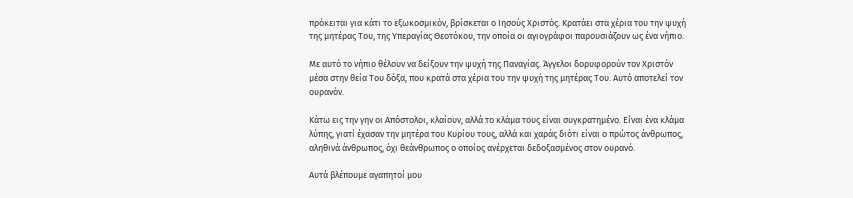πρόκειται για κάτι το εξωκοσμικόν, βρίσκεται ο Ιησούς Χριστός. Κρατάει στα χέρια του την ψυχή της μητέρας Του, της Υπεραγίας Θεοτόκου, την οποία οι αγιογράφοι παρουσιάζουν ως ένα νήπιο.

Με αυτό το νήπιο θέλουν να δείξουν την ψυχή της Παναγίας. Άγγελοι δορυφορούν τον Χριστόν μέσα στην θεία Του δόξα, που κρατά στα χέρια του την ψυχή της μητέρας Του. Αυτό αποτελεί τον ουρανόν.

Κάτω εις την γην οι Απόστολοι, κλαίουν, αλλά το κλάμα τους είναι συγκρατημένο. Είναι ένα κλάμα λύπης, γιατί έχασαν την μητέρα του Κυρίου τους, αλλά και χαράς διότι είναι ο πρώτος άνθρωπος, αληθινά άνθρωπος, όχι θεάνθρωπος ο οποίος ανέρχεται δεδοξασμένος στον ουρανό.

Αυτά βλέπουμε αγαπητοί μου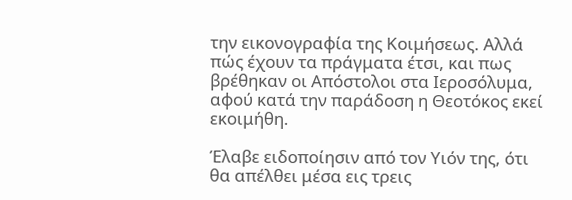την εικονογραφία της Κοιμήσεως. Αλλά πώς έχουν τα πράγματα έτσι, και πως βρέθηκαν οι Απόστολοι στα Ιεροσόλυμα, αφού κατά την παράδοση η Θεοτόκος εκεί εκοιμήθη.

Έλαβε ειδοποίησιν από τον Υιόν της, ότι θα απέλθει μέσα εις τρεις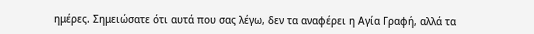ημέρες. Σημειώσατε ότι αυτά που σας λέγω, δεν τα αναφέρει η Αγία Γραφή, αλλά τα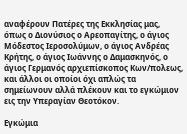αναφέρουν Πατέρες της Εκκλησίας μας, όπως ο Διονύσιος ο Αρεοπαγίτης, ο άγιος Μόδεστος Ιεροσολύμων, ο άγιος Ανδρέας Κρήτης, ο άγιος Ιωάννης ο Δαμασκηνός, ο άγιος Γερμανός αρχιεπίσκοπος Κων/πολεως, και άλλοι οι οποίοι όχι απλώς τα σημείωνουν αλλά πλέκουν και το εγκώμιον εις την Υπεραγίαν Θεοτόκον.

Εγκώμια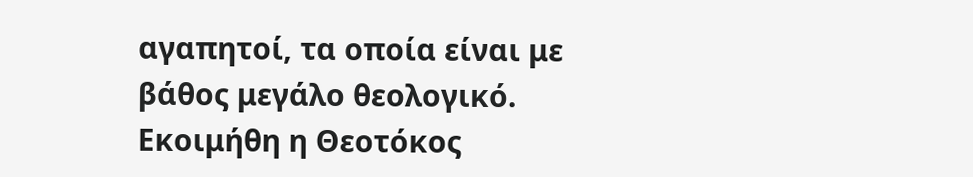αγαπητοί, τα οποία είναι με βάθος μεγάλο θεολογικό. Εκοιμήθη η Θεοτόκος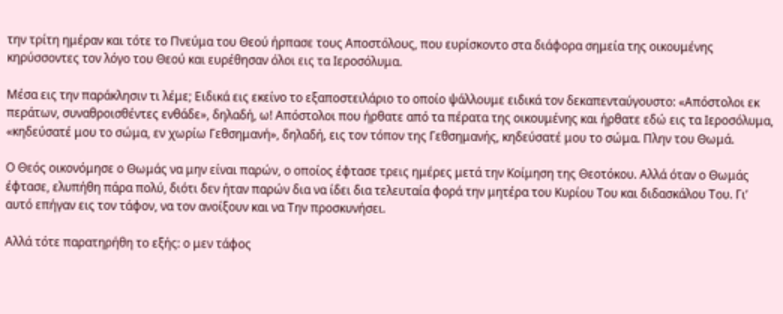την τρίτη ημέραν και τότε το Πνεύμα του Θεού ήρπασε τους Αποστόλους, που ευρίσκοντο στα διάφορα σημεία της οικουμένης κηρύσσοντες τον λόγο του Θεού και ευρέθησαν όλοι εις τα Ιεροσόλυμα.

Μέσα εις την παράκλησιν τι λέμε; Ειδικά εις εκείνο το εξαποστειλάριο το οποίο ψάλλουμε ειδικά τον δεκαπενταύγουστο: «Απόστολοι εκ περάτων, συναθροισθέντες ενθάδε», δηλαδή, ω! Απόστολοι που ήρθατε από τα πέρατα της οικουμένης και ήρθατε εδώ εις τα Ιεροσόλυμα, «κηδεύσατέ μου το σώμα, εν χωρίω Γεθσημανή», δηλαδή, εις τον τόπον της Γεθσημανής, κηδεύσατέ μου το σώμα. Πλην του Θωμά.

Ο Θεός οικονόμησε ο Θωμάς να μην είναι παρών, ο οποίος έφτασε τρεις ημέρες μετά την Κοίμηση της Θεοτόκου. Αλλά όταν ο Θωμάς έφτασε, ελυπήθη πάρα πολύ, διότι δεν ήταν παρών δια να ίδει δια τελευταία φορά την μητέρα του Κυρίου Του και διδασκάλου Του. Γι’ αυτό επήγαν εις τον τάφον, να τον ανοίξουν και να Την προσκυνήσει.

Αλλά τότε παρατηρήθη το εξής: ο μεν τάφος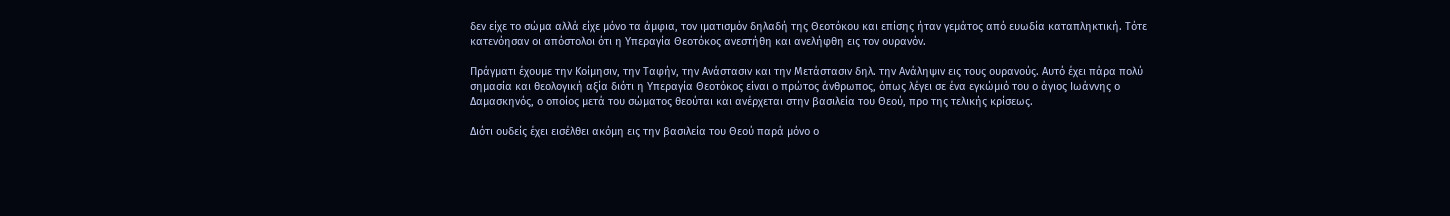δεν είχε το σώμα αλλά είχε μόνο τα άμφια, τον ιματισμόν δηλαδή της Θεοτόκου και επίσης ήταν γεμάτος από ευωδία καταπληκτική. Τότε κατενόησαν οι απόστολοι ότι η Υπεραγία Θεοτόκος ανεστήθη και ανελήφθη εις τον ουρανόν.

Πράγματι έχουμε την Κοίμησιν, την Ταφήν, την Ανάστασιν και την Μετάστασιν δηλ. την Ανάληψιν εις τους ουρανούς. Αυτό έχει πάρα πολύ σημασία και θεολογική αξία διότι η Υπεραγία Θεοτόκος είναι ο πρώτος άνθρωπος, όπως λέγει σε ένα εγκώμιό του ο άγιος Ιωάννης ο Δαμασκηνός, ο οποίος μετά του σώματος θεούται και ανέρχεται στην βασιλεία του Θεού, προ της τελικής κρίσεως.

Διότι ουδείς έχει εισέλθει ακόμη εις την βασιλεία του Θεού παρά μόνο ο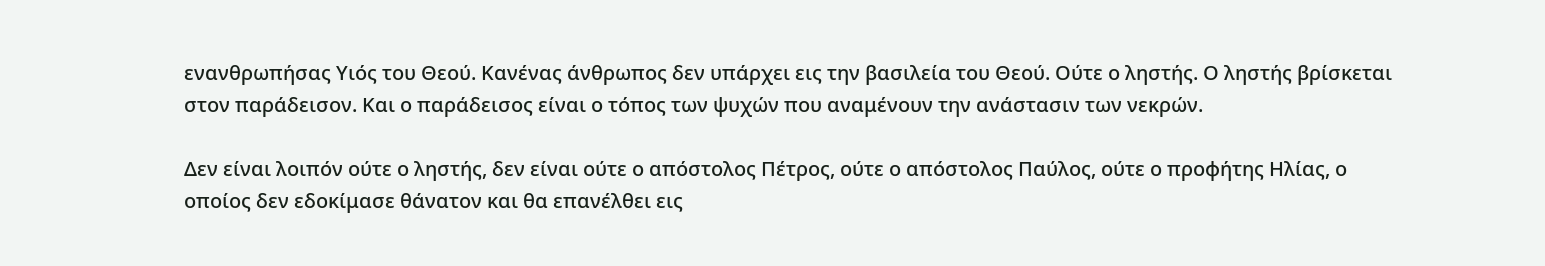ενανθρωπήσας Υιός του Θεού. Κανένας άνθρωπος δεν υπάρχει εις την βασιλεία του Θεού. Ούτε ο ληστής. Ο ληστής βρίσκεται στον παράδεισον. Και ο παράδεισος είναι ο τόπος των ψυχών που αναμένουν την ανάστασιν των νεκρών.

Δεν είναι λοιπόν ούτε ο ληστής, δεν είναι ούτε ο απόστολος Πέτρος, ούτε ο απόστολος Παύλος, ούτε ο προφήτης Ηλίας, ο οποίος δεν εδοκίμασε θάνατον και θα επανέλθει εις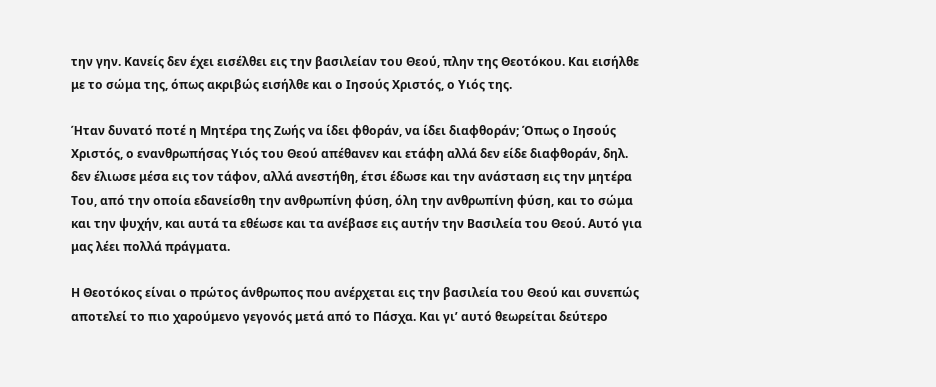την γην. Κανείς δεν έχει εισέλθει εις την βασιλείαν του Θεού, πλην της Θεοτόκου. Και εισήλθε με το σώμα της, όπως ακριβώς εισήλθε και ο Ιησούς Χριστός, ο Υιός της.

Ήταν δυνατό ποτέ η Μητέρα της Ζωής να ίδει φθοράν, να ίδει διαφθοράν; Όπως ο Ιησούς Χριστός, ο ενανθρωπήσας Υιός του Θεού απέθανεν και ετάφη αλλά δεν είδε διαφθοράν, δηλ. δεν έλιωσε μέσα εις τον τάφον, αλλά ανεστήθη, έτσι έδωσε και την ανάσταση εις την μητέρα Του, από την οποία εδανείσθη την ανθρωπίνη φύση, όλη την ανθρωπίνη φύση, και το σώμα και την ψυχήν, και αυτά τα εθέωσε και τα ανέβασε εις αυτήν την Βασιλεία του Θεού. Αυτό για μας λέει πολλά πράγματα.

Η Θεοτόκος είναι ο πρώτος άνθρωπος που ανέρχεται εις την βασιλεία του Θεού και συνεπώς αποτελεί το πιο χαρούμενο γεγονός μετά από το Πάσχα. Και γι’ αυτό θεωρείται δεύτερο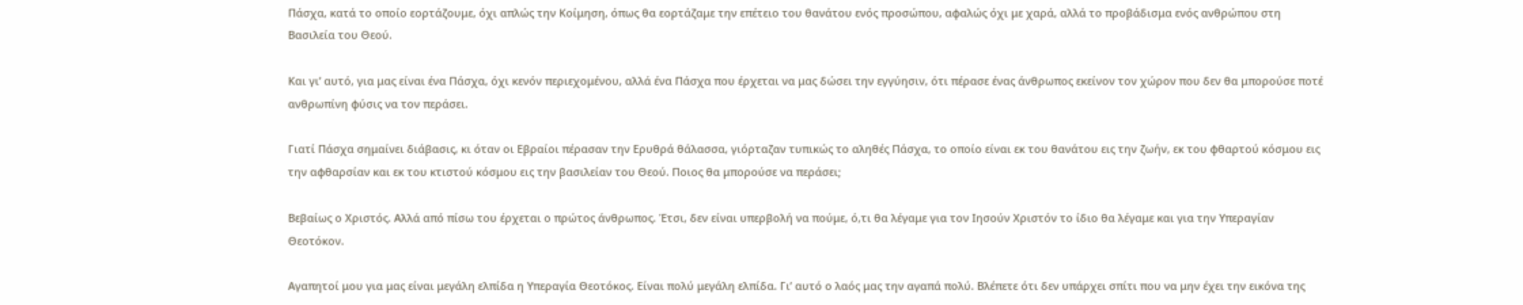Πάσχα, κατά το οποίο εορτάζουμε, όχι απλώς την Κοίμηση, όπως θα εορτάζαμε την επέτειο του θανάτου ενός προσώπου, αφαλώς όχι με χαρά, αλλά το προβάδισμα ενός ανθρώπου στη Βασιλεία του Θεού.

Και γι’ αυτό, για μας είναι ένα Πάσχα, όχι κενόν περιεχομένου, αλλά ένα Πάσχα που έρχεται να μας δώσει την εγγύησιν, ότι πέρασε ένας άνθρωπος εκείνον τον χώρον που δεν θα μπορούσε ποτέ ανθρωπίνη φύσις να τον περάσει.

Γιατί Πάσχα σημαίνει διάβασις, κι όταν οι Εβραίοι πέρασαν την Ερυθρά θάλασσα, γιόρταζαν τυπικώς το αληθές Πάσχα, το οποίο είναι εκ του θανάτου εις την ζωήν, εκ του φθαρτού κόσμου εις την αφθαρσίαν και εκ του κτιστού κόσμου εις την βασιλείαν του Θεού. Ποιος θα μπορούσε να περάσει;

Βεβαίως ο Χριστός. Αλλά από πίσω του έρχεται ο πρώτος άνθρωπος. Έτσι, δεν είναι υπερβολή να πούμε, ό,τι θα λέγαμε για τον Ιησούν Χριστόν το ίδιο θα λέγαμε και για την Υπεραγίαν Θεοτόκον.

Αγαπητοί μου για μας είναι μεγάλη ελπίδα η Υπεραγία Θεοτόκος. Είναι πολύ μεγάλη ελπίδα. Γι’ αυτό ο λαός μας την αγαπά πολύ. Βλέπετε ότι δεν υπάρχει σπίτι που να μην έχει την εικόνα της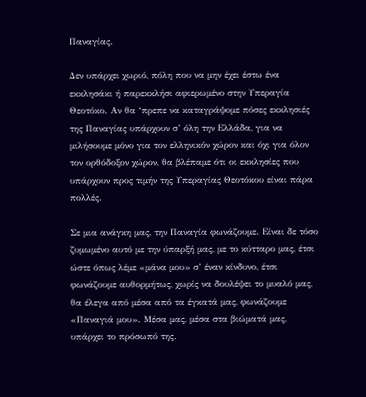Παναγίας.

Δεν υπάρχει χωριό, πόλη που να μην έχει έστω ένα εκκλησάκι ή παρεκκλήσι αφιερωμένο στην Υπεραγία Θεοτόκο. Αν θα ‘πρεπε να καταγράψομε πόσες εκκλησιές της Παναγίας υπάρχουν σ’ όλη την Ελλάδα, για να μιλήσουμε μόνο για τον ελληνικόν χώρον και όχι για όλον τον ορθόδοξον χώρον, θα βλέπαμε ότι οι εκκλησίες που υπάρχουν προς τιμήν της Υπεραγίας Θεοτόκου είναι πάρα πολλές.

Σε μια ανάγκη μας, την Παναγία φωνάζουμε. Είναι δε τόσο ζυμωμένο αυτό με την ύπαρξή μας, με το κύτταρο μας, έτσι ώστε όπως λέμε «μάνα μου» σ’ έναν κίνδυνο, έτσι φωνάζουμε αυθορμήτως, χωρίς να δουλέψει το μυαλό μας, θα έλεγα από μέσα από τα έγκατά μας, φωνάζουμε «Παναγιά μου». Μέσα μας, μέσα στα βιώματά μας, υπάρχει το πρόσωπό της.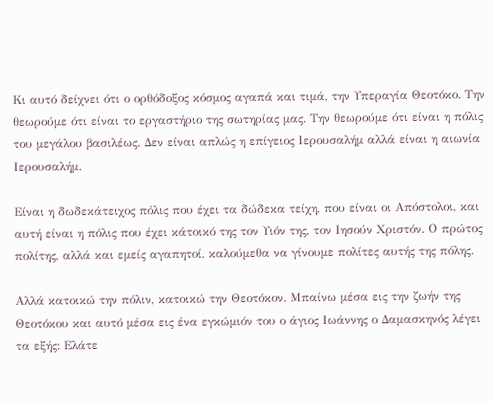Κι αυτό δείχνει ότι ο ορθόδοξος κόσμος αγαπά και τιμά, την Υπεραγία Θεοτόκο. Την θεωρούμε ότι είναι το εργαστήριο της σωτηρίας μας. Την θεωρούμε ότι είναι η πόλις του μεγάλου βασιλέως. Δεν είναι απλώς η επίγειος Ιερουσαλήμ αλλά είναι η αιωνία Ιερουσαλήμ.

Είναι η δωδεκάτειχος πόλις που έχει τα δώδεκα τείχη, που είναι οι Απόστολοι, και αυτή είναι η πόλις που έχει κάτοικό της τον Υιόν της, τον Ιησούν Χριστόν. Ο πρώτος πολίτης, αλλά και εμείς αγαπητοί, καλούμεθα να γίνουμε πολίτες αυτής της πόλης.

Αλλά κατοικώ την πόλιν, κατοικώ την Θεοτόκον. Μπαίνω μέσα εις την ζωήν της Θεοτόκου και αυτό μέσα εις ένα εγκώμιόν του ο άγιος Ιωάννης ο Δαμασκηνός λέγει τα εξής: Ελάτε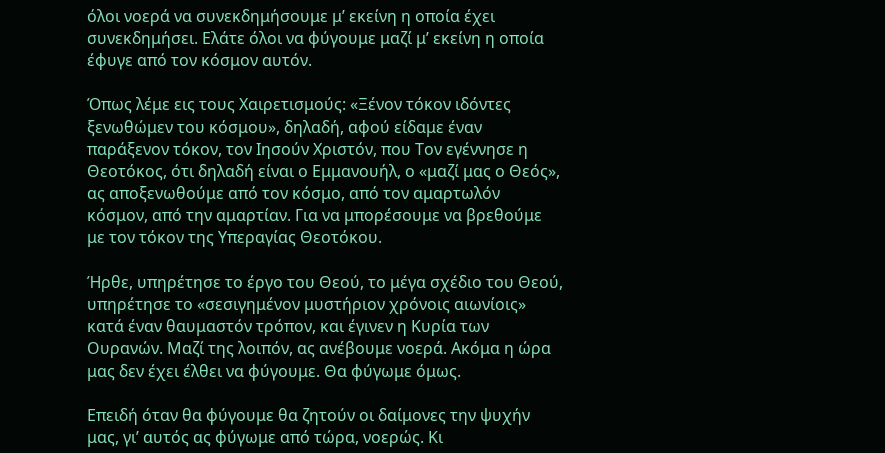όλοι νοερά να συνεκδημήσουμε μ’ εκείνη η οποία έχει συνεκδημήσει. Ελάτε όλοι να φύγουμε μαζί μ’ εκείνη η οποία έφυγε από τον κόσμον αυτόν.

Όπως λέμε εις τους Χαιρετισμούς: «Ξένον τόκον ιδόντες ξενωθώμεν του κόσμου», δηλαδή, αφού είδαμε έναν παράξενον τόκον, τον Ιησούν Χριστόν, που Τον εγέννησε η Θεοτόκος, ότι δηλαδή είναι ο Εμμανουήλ, ο «μαζί μας ο Θεός», ας αποξενωθούμε από τον κόσμο, από τον αμαρτωλόν κόσμον, από την αμαρτίαν. Για να μπορέσουμε να βρεθούμε με τον τόκον της Υπεραγίας Θεοτόκου.

Ήρθε, υπηρέτησε το έργο του Θεού, το μέγα σχέδιο του Θεού, υπηρέτησε το «σεσιγημένον μυστήριον χρόνοις αιωνίοις» κατά έναν θαυμαστόν τρόπον, και έγινεν η Κυρία των Ουρανών. Μαζί της λοιπόν, ας ανέβουμε νοερά. Ακόμα η ώρα μας δεν έχει έλθει να φύγουμε. Θα φύγωμε όμως.

Επειδή όταν θα φύγουμε θα ζητούν οι δαίμονες την ψυχήν μας, γι’ αυτός ας φύγωμε από τώρα, νοερώς. Κι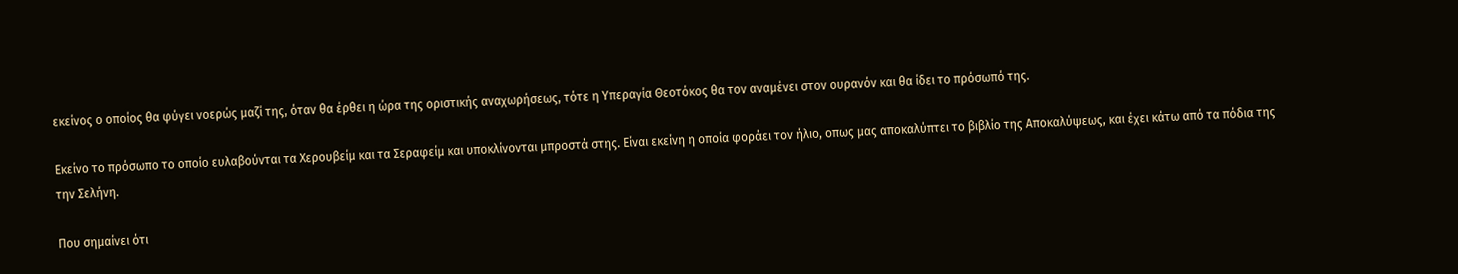εκείνος ο οποίος θα φύγει νοερώς μαζί της, όταν θα έρθει η ώρα της οριστικής αναχωρήσεως, τότε η Υπεραγία Θεοτόκος θα τον αναμένει στον ουρανόν και θα ίδει το πρόσωπό της.

Εκείνο το πρόσωπο το οποίο ευλαβούνται τα Χερουβείμ και τα Σεραφείμ και υποκλίνονται μπροστά στης. Είναι εκείνη η οποία φοράει τον ήλιο, οπως μας αποκαλύπτει το βιβλίο της Αποκαλύψεως, και έχει κάτω από τα πόδια της την Σελήνη.

Που σημαίνει ότι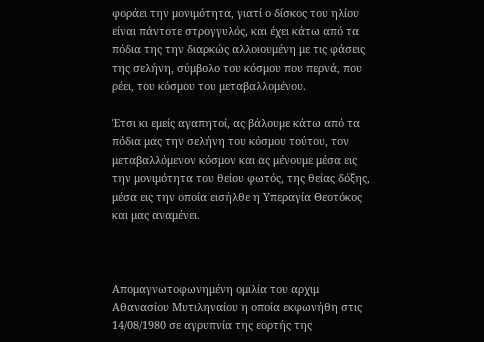φοράει την μονιμότητα, γιατί ο δίσκος του ηλίου είναι πάντοτε στρογγυλός, και έχει κάτω από τα πόδια της την διαρκώς αλλοιουμένη με τις φάσεις της σελήνη, σύμβολο του κόσμου που περνά, που ρέει, του κόσμου του μεταβαλλομένου.

Έτσι κι εμείς αγαπητοί, ας βάλουμε κάτω από τα πόδια μας την σελήνη του κόσμου τούτου, τον μεταβαλλόμενον κόσμον και ας μένουμε μέσα εις την μονιμότητα του θείου φωτός, της θείας δόξης, μέσα εις την οποία εισήλθε η Υπεραγία Θεοτόκος και μας αναμένει.



Απομαγνωτοφωνημένη ομιλία του αρχιμ Αθανασίου Μυτιληναίου η οποία εκφωνήθη στις 14/08/1980 σε αγρυπνία της εορτής της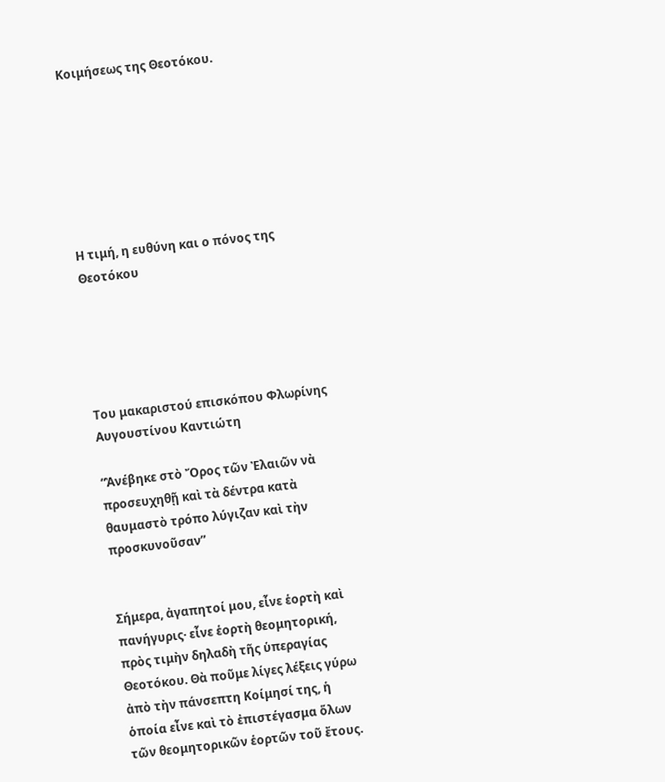Κοιμήσεως της Θεοτόκου.







Η τιμή, η ευθύνη και ο πόνος της Θεοτόκου





Του μακαριστού επισκόπου Φλωρίνης Αυγουστίνου Καντιώτη

“Ἀνέβηκε στὸ Ὄρος τῶν Ἐλαιῶν νὰ προσευχηθῇ καὶ τὰ δέντρα κατὰ θαυμαστὸ τρόπο λύγιζαν καὶ τὴν προσκυνοῦσαν”


Σήμερα, ἀγαπητοί μου, εἶνε ἑορτὴ καὶ πανήγυρις· εἶνε ἑορτὴ θεομητορική, πρὸς τιμὴν δηλαδὴ τῆς ὑπεραγίας Θεοτόκου. Θὰ ποῦμε λίγες λέξεις γύρω ἀπὸ τὴν πάνσεπτη Κοίμησί της, ἡ ὁποία εἶνε καὶ τὸ ἐπιστέγασμα ὅλων τῶν θεομητορικῶν ἑορτῶν τοῦ ἔτους.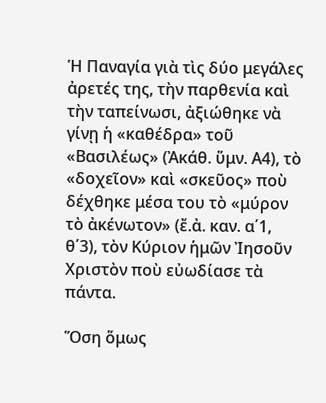Ἡ Παναγία γιὰ τὶς δύο μεγάλες ἀρετές της, τὴν παρθενία καὶ τὴν ταπείνωσι, ἀξιώθηκε νὰ γίνῃ ἡ «καθέδρα» τοῦ «Βασιλέως» (Ἀκάθ. ὕμν. Α4), τὸ «δοχεῖον» καὶ «σκεῦος» ποὺ δέχθηκε μέσα του τὸ «μύρον τὸ ἀκένωτον» (ἔ.ἀ. καν. α΄1, θ΄3), τὸν Κύριον ἡμῶν Ἰησοῦν Χριστὸν ποὺ εὐωδίασε τὰ πάντα.

Ὅση ὅμως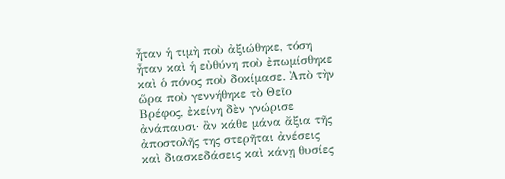ἦταν ἡ τιμὴ ποὺ ἀξιώθηκε, τόση ἦταν καὶ ἡ εὐθύνη ποὺ ἐπωμίσθηκε καὶ ὁ πόνος ποὺ δοκίμασε. Ἀπὸ τὴν ὥρα ποὺ γεννήθηκε τὸ Θεῖο Βρέφος, ἐκείνη δὲν γνώρισε ἀνάπαυσι· ἂν κάθε μάνα ἄξια τῆς ἀποστολῆς της στερῆται ἀνέσεις καὶ διασκεδάσεις καὶ κάνῃ θυσίες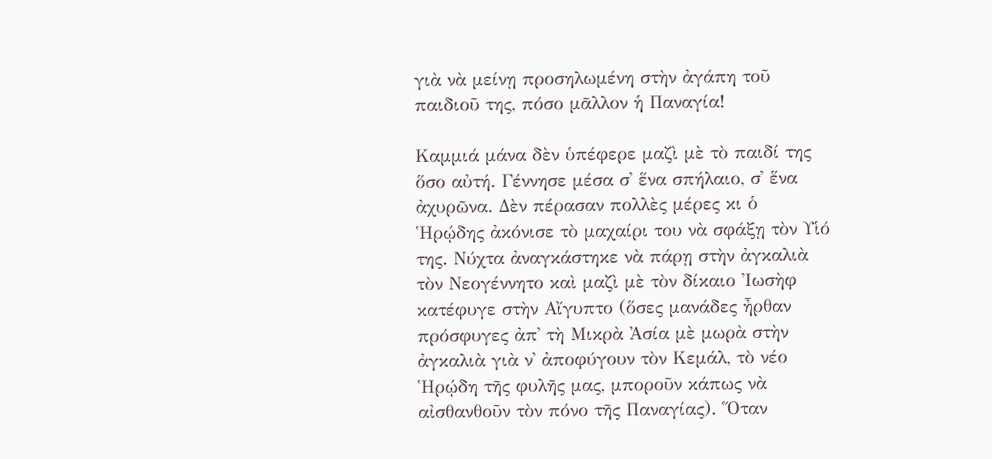γιὰ νὰ μείνῃ προσηλωμένη στὴν ἀγάπη τοῦ παιδιοῦ της, πόσο μᾶλλον ἡ Παναγία!

Καμμιά μάνα δὲν ὑπέφερε μαζὶ μὲ τὸ παιδί της ὅσο αὐτή. Γέννησε μέσα σ᾽ ἕνα σπήλαιο, σ᾽ ἕνα ἀχυρῶνα. Δὲν πέρασαν πολλὲς μέρες κι ὁ Ἡρῴδης ἀκόνισε τὸ μαχαίρι του νὰ σφάξῃ τὸν Υἱό της. Νύχτα ἀναγκάστηκε νὰ πάρῃ στὴν ἀγκαλιὰ τὸν Νεογέννητο καὶ μαζὶ μὲ τὸν δίκαιο Ἰωσὴφ κατέφυγε στὴν Αἴγυπτο (ὅσες μανάδες ἦρθαν πρόσφυγες ἀπ᾽ τὴ Μικρὰ Ἀσία μὲ μωρὰ στὴν ἀγκαλιὰ γιὰ ν᾽ ἀποφύγουν τὸν Κεμάλ, τὸ νέο Ἡρῴδη τῆς φυλῆς μας, μποροῦν κάπως νὰ αἰσθανθοῦν τὸν πόνο τῆς Παναγίας). Ὅταν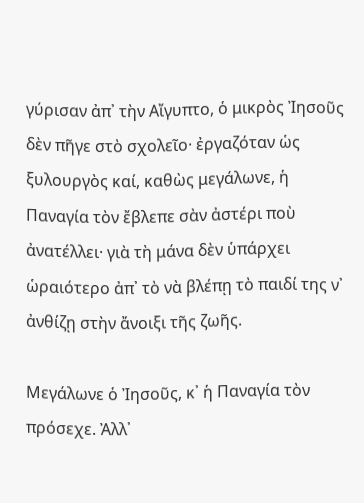γύρισαν ἀπ᾽ τὴν Αἴγυπτο, ὁ μικρὸς Ἰησοῦς δὲν πῆγε στὸ σχολεῖο· ἐργαζόταν ὡς ξυλουργὸς καί, καθὼς μεγάλωνε, ἡ Παναγία τὸν ἔβλεπε σὰν ἀστέρι ποὺ ἀνατέλλει· γιὰ τὴ μάνα δὲν ὑπάρχει ὡραιότερο ἀπ᾽ τὸ νὰ βλέπῃ τὸ παιδί της ν᾽ ἀνθίζῃ στὴν ἄνοιξι τῆς ζωῆς.

Μεγάλωνε ὁ Ἰησοῦς, κ᾽ ἡ Παναγία τὸν πρόσεχε. Ἀλλ᾽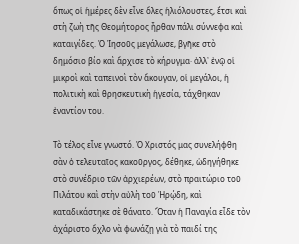ὅπως οἱ ἡμέρες δὲν εἶνε ὅλες ἡλιόλουστες, ἔτσι καὶ στὴ ζωὴ τῆς Θεομήτορος ἦρθαν πάλι σύννεφα καὶ καταιγίδες. Ὁ Ἰησοῦς μεγάλωσε, βγῆκε στὸ δημόσιο βίο καὶ ἄρχισε τὸ κήρυγμα· ἀλλ᾽ ἐνῷ οἱ μικροὶ καὶ ταπεινοὶ τὸν ἄκουγαν, οἱ μεγάλοι, ἡ πολιτικὴ καὶ θρησκευτικὴ ἡγεσία, τάχθηκαν ἐναντίον του.

Τὸ τέλος εἶνε γνωστό. Ὁ Χριστός μας συνελήφθη σὰν ὁ τελευταῖος κακοῦργος, δέθηκε, ὡδηγήθηκε στὸ συνέδριο τῶν ἀρχιερέων, στὸ πραιτώριο τοῦ Πιλάτου καὶ στὴν αὐλὴ τοῦ Ἡρῴδη, καὶ καταδικάστηκε σὲ θάνατο. Ὅταν ἡ Παναγία εἶδε τὸν ἀχάριστο ὄχλο νὰ φωνάζῃ γιὰ τὸ παιδί της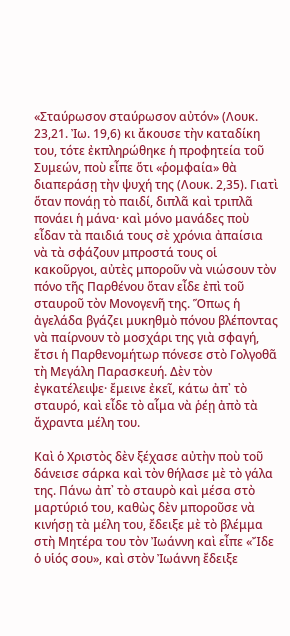«Σταύρωσον σταύρωσον αὐτόν» (Λουκ. 23,21. Ἰω. 19,6) κι ἄκουσε τὴν καταδίκη του, τότε ἐκπληρώθηκε ἡ προφητεία τοῦ Συμεών, ποὺ εἶπε ὅτι «ῥομφαία» θὰ διαπεράσῃ τὴν ψυχή της (Λουκ. 2,35). Γιατὶ ὅταν πονάῃ τὸ παιδί, διπλᾶ καὶ τριπλᾶ πονάει ἡ μάνα· καὶ μόνο μανάδες ποὺ εἶδαν τὰ παιδιά τους σὲ χρόνια ἀπαίσια νὰ τὰ σφάζουν μπροστά τους οἱ κακοῦργοι, αὐτὲς μποροῦν νὰ νιώσουν τὸν πόνο τῆς Παρθένου ὅταν εἶδε ἐπὶ τοῦ σταυροῦ τὸν Μονογενῆ της. Ὅπως ἡ ἀγελάδα βγάζει μυκηθμὸ πόνου βλέποντας νὰ παίρνουν τὸ μοσχάρι της γιὰ σφαγή, ἔτσι ἡ Παρθενομήτωρ πόνεσε στὸ Γολγοθᾶ τὴ Μεγάλη Παρασκευή. Δὲν τὸν ἐγκατέλειψε· ἔμεινε ἐκεῖ, κάτω ἀπ᾽ τὸ σταυρό, καὶ εἶδε τὸ αἷμα νὰ ῥέῃ ἀπὸ τὰ ἄχραντα μέλη του.

Καὶ ὁ Χριστὸς δὲν ξέχασε αὐτὴν ποὺ τοῦ δάνεισε σάρκα καὶ τὸν θήλασε μὲ τὸ γάλα της. Πάνω ἀπ᾽ τὸ σταυρὸ καὶ μέσα στὸ μαρτύριό του, καθὼς δὲν μποροῦσε νὰ κινήσῃ τὰ μέλη του, ἔδειξε μὲ τὸ βλέμμα στὴ Μητέρα του τὸν Ἰωάννη καὶ εἶπε «Ἴδε ὁ υἱός σου», καὶ στὸν Ἰωάννη ἔδειξε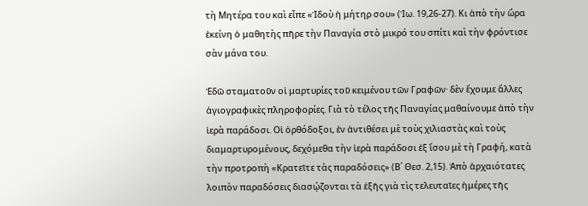τὴ Μητέρα του καὶ εἶπε «Ἰδοὺ ἡ μήτηρ σου» (Ἰω. 19,26-27). Κι ἀπὸ τὴν ὥρα ἐκείνη ὁ μαθητὴς πῆρε τὴν Παναγία στὸ μικρό του σπίτι καὶ τὴν φρόντισε σὰν μάνα του.

Ἐδῶ σταματοῦν οἱ μαρτυρίες τοῦ κειμένου τῶν Γραφῶν· δὲν ἔχουμε ἄλλες ἁγιογραφικὲς πληροφορίες. Γιὰ τὸ τέλος τῆς Παναγίας μαθαίνουμε ἀπὸ τὴν ἱερὰ παράδοσι. Οἱ ὀρθόδοξοι, ἐν ἀντιθέσει μὲ τοὺς χιλιαστὰς καὶ τοὺς διαμαρτυρομένους, δεχόμεθα τὴν ἱερὰ παράδοσι ἐξ ἴσου μὲ τὴ Γραφή, κατὰ τὴν προτροπὴ «Κρατεῖτε τὰς παραδόσεις» (Β΄ Θεσ. 2,15). Ἀπὸ ἀρχαιότατες λοιπὸν παραδόσεις διασῴζονται τὰ ἑξῆς γιὰ τὶς τελευταῖες ἡμέρες τῆς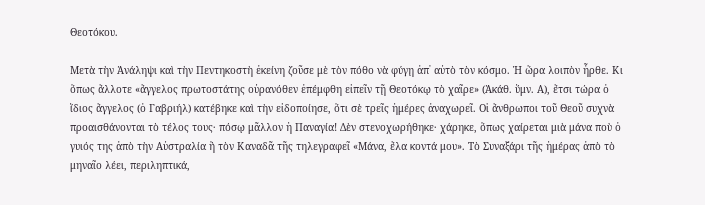Θεοτόκου.

Μετὰ τὴν Ἀνάληψι καὶ τὴν Πεντηκοστὴ ἐκείνη ζοῦσε μὲ τὸν πόθο νὰ φύγῃ ἀπ᾽ αὐτὸ τὸν κόσμο. Ἡ ὥρα λοιπὸν ἦρθε. Κι ὅπως ἄλλοτε «ἄγγελος πρωτοστάτης οὐρανόθεν ἐπέμφθη εἰπεῖν τῇ Θεοτόκῳ τὸ χαῖρε» (Ἀκάθ. ὕμν. Α), ἔτσι τώρα ὁ ἴδιος ἄγγελος (ὁ Γαβριήλ) κατέβηκε καὶ τὴν εἰδοποίησε, ὅτι σὲ τρεῖς ἡμέρες ἀναχωρεῖ. Οἱ ἄνθρωποι τοῦ Θεοῦ συχνὰ προαισθάνονται τὸ τέλος τους· πόσῳ μᾶλλον ἡ Παναγία! Δὲν στενοχωρήθηκε· χάρηκε, ὅπως χαίρεται μιὰ μάνα ποὺ ὁ γυιός της ἀπὸ τὴν Αὐστραλία ἢ τὸν Καναδᾶ τῆς τηλεγραφεῖ «Μάνα, ἔλα κοντά μου». Τὸ Συναξάρι τῆς ἡμέρας ἀπὸ τὸ μηναῖο λέει, περιληπτικά,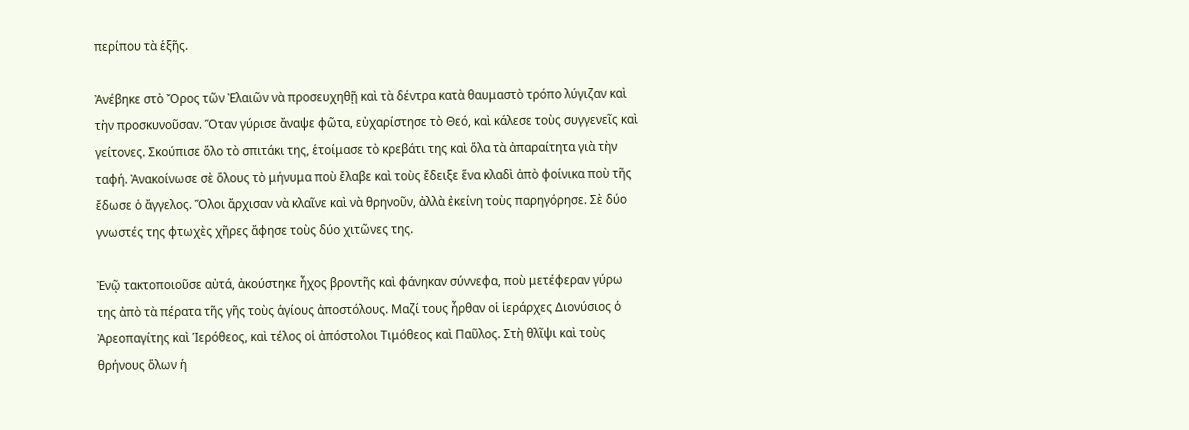περίπου τὰ ἑξῆς.

Ἀνέβηκε στὸ Ὄρος τῶν Ἐλαιῶν νὰ προσευχηθῇ καὶ τὰ δέντρα κατὰ θαυμαστὸ τρόπο λύγιζαν καὶ τὴν προσκυνοῦσαν. Ὅταν γύρισε ἄναψε φῶτα, εὐχαρίστησε τὸ Θεό, καὶ κάλεσε τοὺς συγγενεῖς καὶ γείτονες. Σκούπισε ὅλο τὸ σπιτάκι της, ἑτοίμασε τὸ κρεβάτι της καὶ ὅλα τὰ ἀπαραίτητα γιὰ τὴν ταφή. Ἀνακοίνωσε σὲ ὅλους τὸ μήνυμα ποὺ ἔλαβε καὶ τοὺς ἔδειξε ἕνα κλαδὶ ἀπὸ φοίνικα ποὺ τῆς ἔδωσε ὁ ἄγγελος. Ὅλοι ἄρχισαν νὰ κλαῖνε καὶ νὰ θρηνοῦν, ἀλλὰ ἐκείνη τοὺς παρηγόρησε. Σὲ δύο γνωστές της φτωχὲς χῆρες ἄφησε τοὺς δύο χιτῶνες της.

Ἐνῷ τακτοποιοῦσε αὐτά, ἀκούστηκε ἦχος βροντῆς καὶ φάνηκαν σύννεφα, ποὺ μετέφεραν γύρω της ἀπὸ τὰ πέρατα τῆς γῆς τοὺς ἁγίους ἀποστόλους. Μαζί τους ἦρθαν οἱ ἱεράρχες Διονύσιος ὁ Ἀρεοπαγίτης καὶ Ἱερόθεος, καὶ τέλος οἱ ἀπόστολοι Τιμόθεος καὶ Παῦλος. Στὴ θλῖψι καὶ τοὺς θρήνους ὅλων ἡ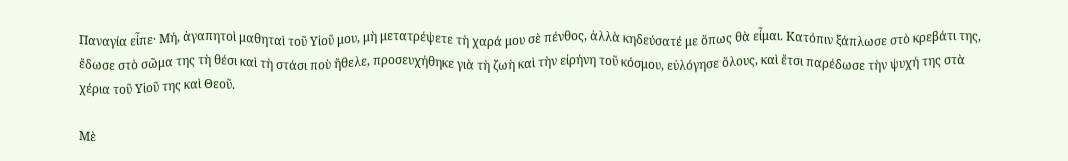Παναγία εἶπε· Μή, ἀγαπητοὶ μαθηταὶ τοῦ Υἱοῦ μου, μὴ μετατρέψετε τὴ χαρά μου σὲ πένθος, ἀλλὰ κηδεύσατέ με ὅπως θὰ εἶμαι. Κατόπιν ξάπλωσε στὸ κρεβάτι της, ἔδωσε στὸ σῶμα της τὴ θέσι καὶ τὴ στάσι ποὺ ἤθελε, προσευχήθηκε γιὰ τὴ ζωὴ καὶ τὴν εἰρήνη τοῦ κόσμου, εὐλόγησε ὅλους, καὶ ἔτσι παρέδωσε τὴν ψυχή της στὰ χέρια τοῦ Υἱοῦ της καὶ Θεοῦ.

Μὲ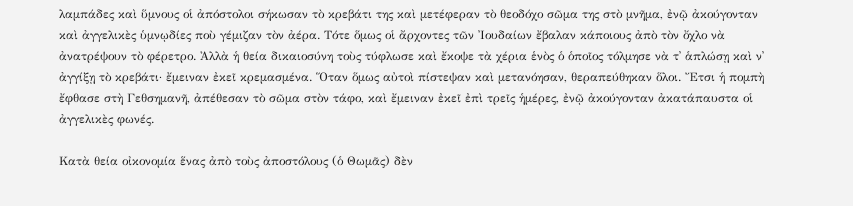λαμπάδες καὶ ὕμνους οἱ ἀπόστολοι σήκωσαν τὸ κρεβάτι της καὶ μετέφεραν τὸ θεοδόχο σῶμα της στὸ μνῆμα, ἐνῷ ἀκούγονταν καὶ ἀγγελικὲς ὑμνῳδίες ποὺ γέμιζαν τὸν ἀέρα. Τότε ὅμως οἱ ἄρχοντες τῶν Ἰουδαίων ἔβαλαν κάποιους ἀπὸ τὸν ὄχλο νὰ ἀνατρέψουν τὸ φέρετρο. Ἀλλὰ ἡ θεία δικαιοσύνη τοὺς τύφλωσε καὶ ἔκοψε τὰ χέρια ἑνὸς ὁ ὁποῖος τόλμησε νὰ τ᾽ ἁπλώσῃ καὶ ν᾽ ἀγγίξῃ τὸ κρεβάτι· ἔμειναν ἐκεῖ κρεμασμένα. Ὅταν ὅμως αὐτοὶ πίστεψαν καὶ μετανόησαν, θεραπεύθηκαν ὅλοι. Ἔτσι ἡ πομπὴ ἔφθασε στὴ Γεθσημανῆ, ἀπέθεσαν τὸ σῶμα στὸν τάφο, καὶ ἔμειναν ἐκεῖ ἐπὶ τρεῖς ἡμέρες, ἐνῷ ἀκούγονταν ἀκατάπαυστα οἱ ἀγγελικὲς φωνές.

Κατὰ θεία οἰκονομία ἕνας ἀπὸ τοὺς ἀποστόλους (ὁ Θωμᾶς) δὲν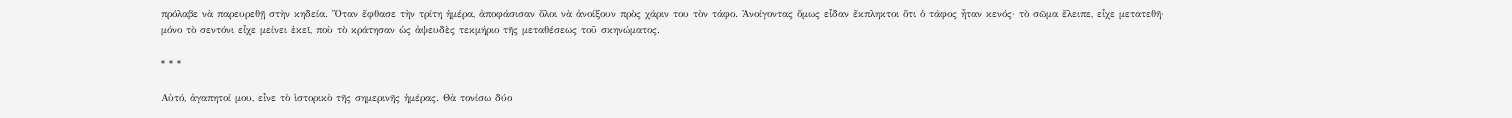πρόλαβε νὰ παρευρεθῇ στὴν κηδεία. Ὅταν ἔφθασε τὴν τρίτη ἡμέρα, ἀποφάσισαν ὅλοι νὰ ἀνοίξουν πρὸς χάριν του τὸν τάφο. Ἀνοίγοντας ὅμως εἶδαν ἔκπληκτοι ὅτι ὁ τάφος ἦταν κενός· τὸ σῶμα ἔλειπε, εἶχε μετατεθῆ· μόνο τὸ σεντόνι εἶχε μείνει ἐκεῖ, ποὺ τὸ κράτησαν ὡς ἀψευδὲς τεκμήριο τῆς μεταθέσεως τοῦ σκηνώματος.

* * *

Αὐτό, ἀγαπητοί μου, εἶνε τὸ ἱστορικὸ τῆς σημερινῆς ἡμέρας. Θὰ τονίσω δύο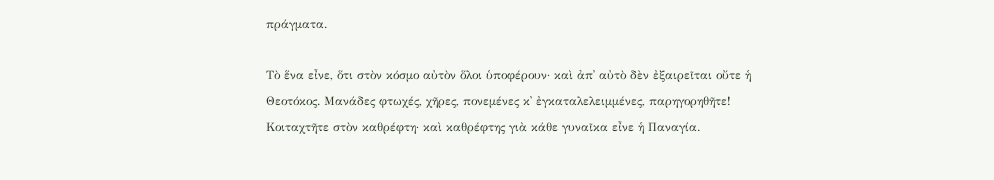πράγματα.

Τὸ ἕνα εἶνε, ὅτι στὸν κόσμο αὐτὸν ὅλοι ὑποφέρουν· καὶ ἀπ᾽ αὐτὸ δὲν ἐξαιρεῖται οὔτε ἡ Θεοτόκος. Μανάδες φτωχές, χῆρες, πονεμένες κ᾽ ἐγκαταλελειμμένες, παρηγορηθῆτε! Κοιταχτῆτε στὸν καθρέφτη· καὶ καθρέφτης γιὰ κάθε γυναῖκα εἶνε ἡ Παναγία.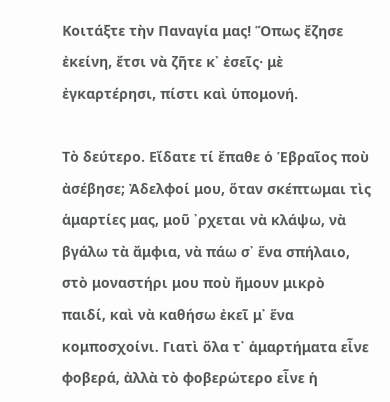Κοιτάξτε τὴν Παναγία μας! Ὅπως ἔζησε ἐκείνη, ἔτσι νὰ ζῆτε κ᾽ ἐσεῖς· μὲ ἐγκαρτέρησι, πίστι καὶ ὑπομονή.

Τὸ δεύτερο. Εἴδατε τί ἔπαθε ὁ Ἑβραῖος ποὺ ἀσέβησε; Ἀδελφοί μου, ὅταν σκέπτωμαι τὶς ἁμαρτίες μας, μοῦ ᾽ρχεται νὰ κλάψω, νὰ βγάλω τὰ ἄμφια, νὰ πάω σ᾽ ἕνα σπήλαιο, στὸ μοναστήρι μου ποὺ ἤμουν μικρὸ παιδί, καὶ νὰ καθήσω ἐκεῖ μ᾽ ἕνα κομποσχοίνι. Γιατὶ ὅλα τ᾽ ἁμαρτήματα εἶνε φοβερά, ἀλλὰ τὸ φοβερώτερο εἶνε ἡ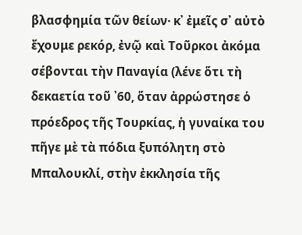βλασφημία τῶν θείων· κ᾽ ἐμεῖς σ᾽ αὐτὸ ἔχουμε ρεκόρ, ἐνῷ καὶ Τοῦρκοι ἀκόμα σέβονται τὴν Παναγία (λένε ὅτι τὴ δεκαετία τοῦ ᾽60, ὅταν ἀρρώστησε ὁ πρόεδρος τῆς Τουρκίας, ἡ γυναίκα του πῆγε μὲ τὰ πόδια ξυπόλητη στὸ Μπαλουκλί, στὴν ἐκκλησία τῆς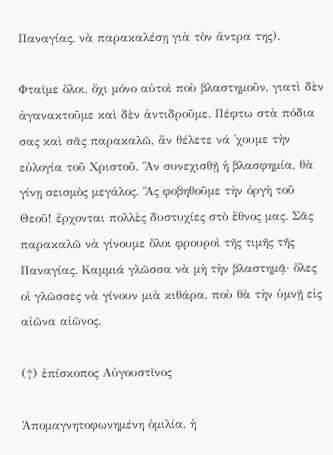Παναγίας, νὰ παρακαλέσῃ γιὰ τὸν ἄντρα της).

Φταῖμε ὅλοι, ὄχι μόνο αὐτοὶ ποὺ βλαστημοῦν, γιατὶ δὲν ἀγανακτοῦμε καὶ δὲν ἀντιδροῦμε. Πέφτω στὰ πόδια σας καὶ σᾶς παρακαλῶ, ἂν θέλετε νά ᾽χουμε τὴν εὐλογία τοῦ Χριστοῦ. Ἂν συνεχισθῇ ἡ βλασφημία, θὰ γίνῃ σεισμὸς μεγάλος. Ἂς φοβηθοῦμε τὴν ὀργὴ τοῦ Θεοῦ! ἔρχονται πολλὲς δυστυχίες στὸ ἔθνος μας. Σᾶς παρακαλῶ νὰ γίνουμε ὅλοι φρουροὶ τῆς τιμῆς τῆς Παναγίας. Καμμιά γλῶσσα νὰ μὴ τὴν βλαστημᾷ· ὅλες οἱ γλῶσσες νὰ γίνουν μιὰ κιθάρα, ποὺ θὰ τὴν ὑμνῇ εἰς αἰῶνα αἰῶνος.

(†) ἐπίσκοπος Αὐγουστῖνος

Ἀπομαγνητοφωνημένη ὁμιλία, ἡ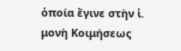ὁποία ἔγινε στὴν ἱ. μονὴ Κοιμήσεως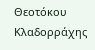Θεοτόκου Κλαδορράχης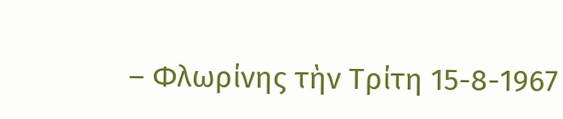– Φλωρίνης τὴν Τρίτη 15-8-1967